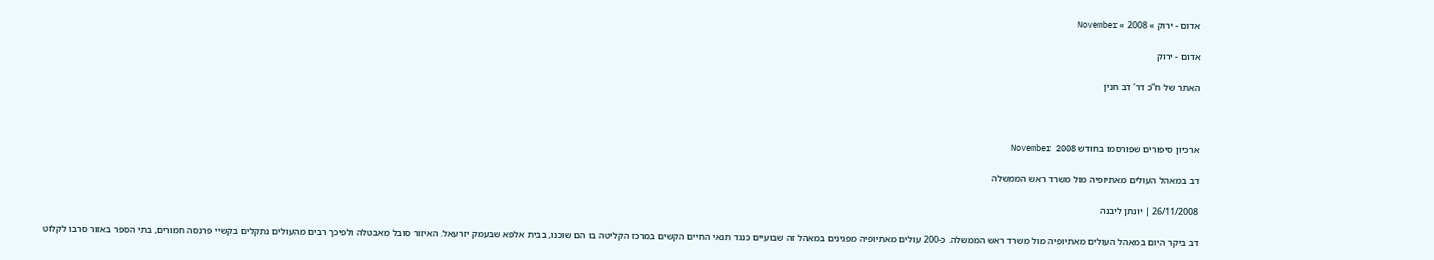אדום - ירוק » 2008 » November

אדום - ירוק

האתר של ח”כ דר’ דב חנין



ארכיון סיפורים שפורסמו בחודש November 2008

דב במאהל העולים מאתיופיה מול משרד ראש הממשלה

26/11/2008 | יונתן ליבנה

דב ביקר היום במאהל העולים מאתיופיה מול משרד ראש הממשלה. כ-200 עולים מאתיופיה מפגינים במאהל זה שבועיים כנגד תנאי החיים הקשים במרכז הקליטה בו הם שוכנו, בבית אלפא שבעמק יזרעאל. האיזור סובל מאבטלה ולפיכך רבים מהעולים נתקלים בקשיי פרנסה חמורים, בתי הספר באזור סרבו לקלוט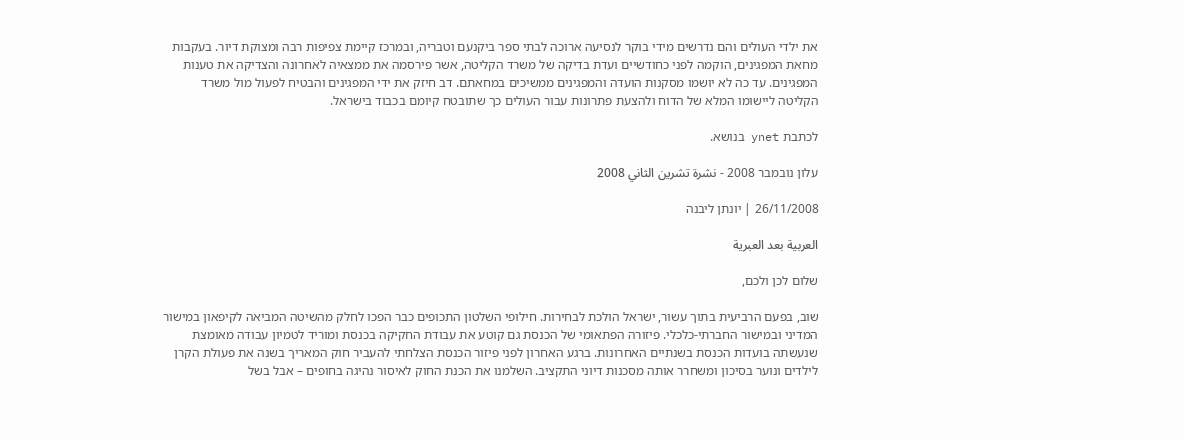את ילדי העולים והם נדרשים מידי בוקר לנסיעה ארוכה לבתי ספר ביקנעם וטבריה, ובמרכז קיימת צפיפות רבה ומצוקת דיור. בעקבות מחאת המפגינים, הוקמה לפני כחודשיים ועדת בדיקה של משרד הקליטה, אשר פירסמה את ממצאיה לאחרונה והצדיקה את טענות המפגינים. עד כה לא יושמו מסקנות הועדה והמפגינים ממשיכים במחאתם. דב חיזק את ידי המפגינים והבטיח לפעול מול משרד הקליטה ליישומו המלא של הדוח ולהצעת פתרונות עבור העולים כך שתובטח קיומם בכבוד בישראל.

לכתבת ynet בנושא.

עלון נובמבר 2008 - نشرة تشرين الثاني 2008

26/11/2008 | יונתן ליבנה

العربية بعد العبرية

שלום לכן ולכם,

שוב, בפעם הרביעית בתוך עשור, ישראל הולכת לבחירות. חילופי השלטון התכופים כבר הפכו לחלק מהשיטה המביאה לקיפאון במישור המדיני ובמישור החברתי-כלכלי. פיזורה הפתאומי של הכנסת גם קוטע את עבודת החקיקה בכנסת ומוריד לטמיון עבודה מאומצת שנעשתה בועדות הכנסת בשנתיים האחרונות. ברגע האחרון לפני פיזור הכנסת הצלחתי להעביר חוק המאריך בשנה את פעולת הקרן לילדים ונוער בסיכון ומשחרר אותה מסכנות דיוני התקציב. השלמנו את הכנת החוק לאיסור נהיגה בחופים – אבל בשל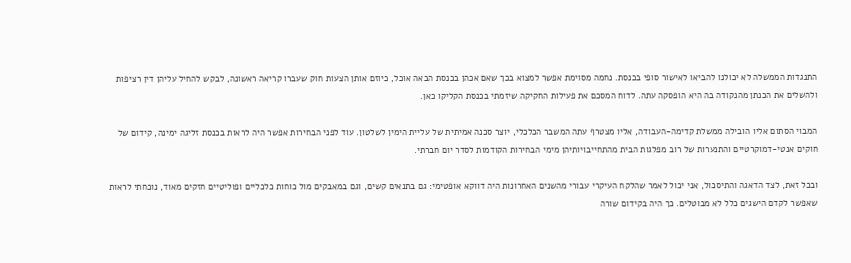התנגדות הממשלה לא יכולנו להביאו לאישור סופי בכנסת. נחמה מסוימת אפשר למצוא בכך שאם אכהן בכנסת הבאה אוכל, כיוזם אותן הצעות חוק שעברו קריאה ראשונה, לבקש להחיל עליהן דין רציפות ולהשלים את הכנתן מהנקודה בה היא הופסקה עתה. לדוח המסכם את פעילות החקיקה שיזמתי בכנסת הקליקו כאן.

המבוי הסתום אליו הובילה ממשלת קדימה-העבודה, אליו מצטרף עתה המשבר הכלכלי, יוצר סכנה אמיתית של עליית הימין לשלטון. עוד לפני הבחירות אפשר היה לראות בכנסת זליגה ימינה, קידום של חוקים אנטי-דמוקרטיים והתנערות של רוב מפלגות הבית מהתחייבויותיהן מימי הבחירות הקודמות לסדר יום חברתי.

ובכל זאת, לצד הדאגה והתיסכול, אני יכול לאמר שהלקח העיקרי עבורי מהשנים האחרונות היה דווקא אופטימי: גם בתנאים קשים, וגם במאבקים מול כוחות כלכליים ופוליטיים חזקים מאוד, נוכחתי לראות שאפשר לקדם הישגים כלל לא מבוטלים. כך היה בקידום שורה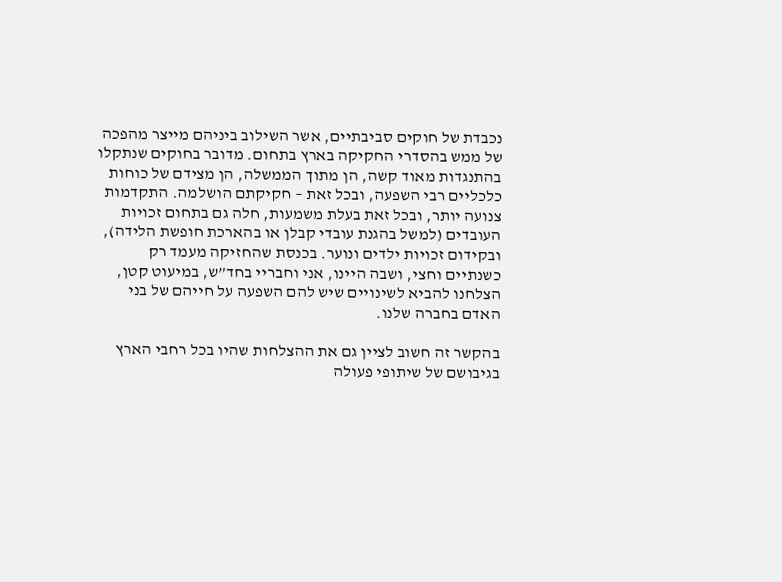נכבדת של חוקים סביבתיים, אשר השילוב ביניהם מייצר מהפכה של ממש בהסדרי החקיקה בארץ בתחום. מדובר בחוקים שנתקלו בהתנגדות מאוד קשה, הן מתוך הממשלה, הן מצידם של כוחות כלכליים רבי השפעה, ובכל זאת – חקיקתם הושלמה. התקדמות צנועה יותר, ובכל זאת בעלת משמעות, חלה גם בתחום זכויות העובדים (למשל בהגנת עובדי קבלן או בהארכת חופשת הלידה), ובקידום זכויות ילדים ונוער. בכנסת שהחזיקה מעמד רק כשנתיים וחצי, ושבה היינו, אני וחבריי בחד”ש, במיעוט קטן, הצלחנו להביא לשינויים שיש להם השפעה על חייהם של בני האדם בחברה שלנו.

בהקשר זה חשוב לציין גם את ההצלחות שהיו בכל רחבי הארץ בגיבושם של שיתופי פעולה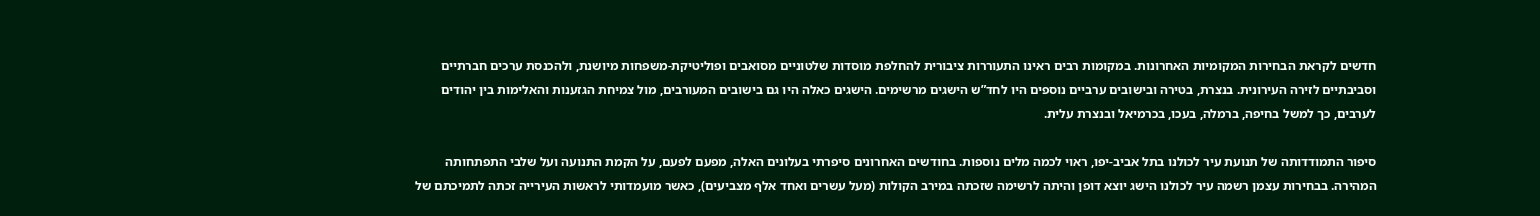חדשים לקראת הבחירות המקומיות האחרונות. במקומות רבים ראינו התעוררות ציבורית להחלפת מוסדות שלטוניים מסואבים ופוליטיקת-משפחות מיושנת, ולהכנסת ערכים חברתיים וסביבתיים לזירה העירונית. בנצרת, בטירה ובישובים ערביים נוספים היו לחד”ש הישגים מרשימים. הישגים כאלה היו גם בישובים המעורבים, מול צמיחת הגזענות והאלימות בין יהודים לערבים, כך למשל בחיפה, ברמלה, בעכו, בכרמיאל ובנצרת עלית.

סיפור התמודדותה של תנועת עיר לכולנו בתל אביב-יפו, ראוי לכמה מלים נוספות. בחודשים האחרונים סיפרתי בעלונים האלה, מפעם לפעם, על הקמת התנועה ועל שלבי התפתחותה המהירה. בבחירות עצמן רשמה עיר לכולנו הישג יוצא דופן והיתה לרשימה שזכתה במירב הקולות (מעל עשרים ואחד אלף מצביעים), כאשר מועמדותי לראשות העירייה זכתה לתמיכתם של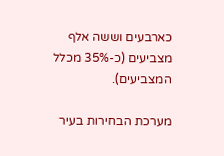כארבעים וששה אלף מצביעים (כ-35% מכלל המצביעים).

מערכת הבחירות בעיר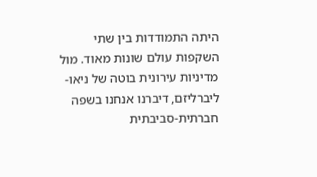היתה התמודדות בין שתי השקפות עולם שונות מאוד. מול מדיניות עירונית בוטה של ניאו-ליברליזם, דיברנו אנחנו בשפה חברתית-סביבתית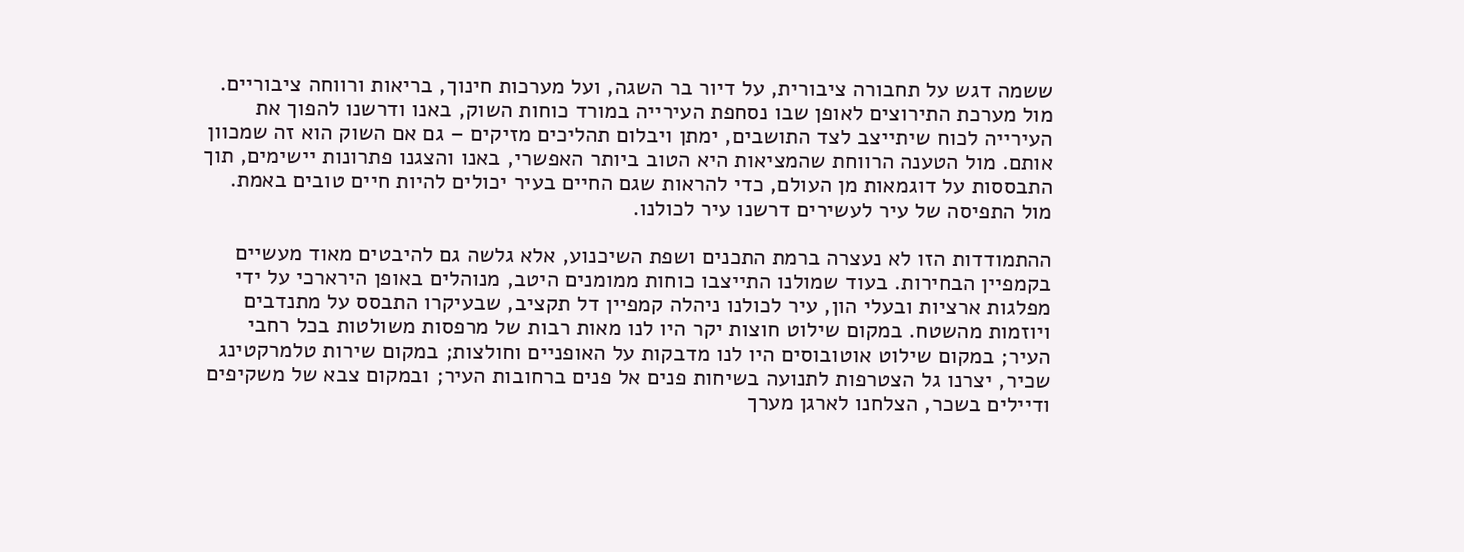ששמה דגש על תחבורה ציבורית, על דיור בר השגה, ועל מערכות חינוך, בריאות ורווחה ציבוריים. מול מערכת התירוצים לאופן שבו נסחפת העירייה במורד כוחות השוק, באנו ודרשנו להפוך את העירייה לכוח שיתייצב לצד התושבים, ימתן ויבלום תהליכים מזיקים – גם אם השוק הוא זה שמכוון אותם. מול הטענה הרווחת שהמציאות היא הטוב ביותר האפשרי, באנו והצגנו פתרונות יישימים, תוך התבססות על דוגמאות מן העולם, כדי להראות שגם החיים בעיר יכולים להיות חיים טובים באמת. מול התפיסה של עיר לעשירים דרשנו עיר לכולנו.

ההתמודדות הזו לא נעצרה ברמת התכנים ושפת השיכנוע, אלא גלשה גם להיבטים מאוד מעשיים בקמפיין הבחירות. בעוד שמולנו התייצבו כוחות ממומנים היטב, מנוהלים באופן הירארכי על ידי מפלגות ארציות ובעלי הון, עיר לכולנו ניהלה קמפיין דל תקציב, שבעיקרו התבסס על מתנדבים ויוזמות מהשטח. במקום שילוט חוצות יקר היו לנו מאות רבות של מרפסות משולטות בכל רחבי העיר; במקום שילוט אוטובוסים היו לנו מדבקות על האופניים וחולצות; במקום שירות טלמרקטינג שכיר, יצרנו גל הצטרפות לתנועה בשיחות פנים אל פנים ברחובות העיר; ובמקום צבא של משקיפים ודיילים בשכר, הצלחנו לארגן מערך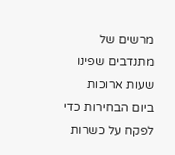מרשים של מתנדבים שפינו שעות ארוכות ביום הבחירות כדי לפקח על כשרות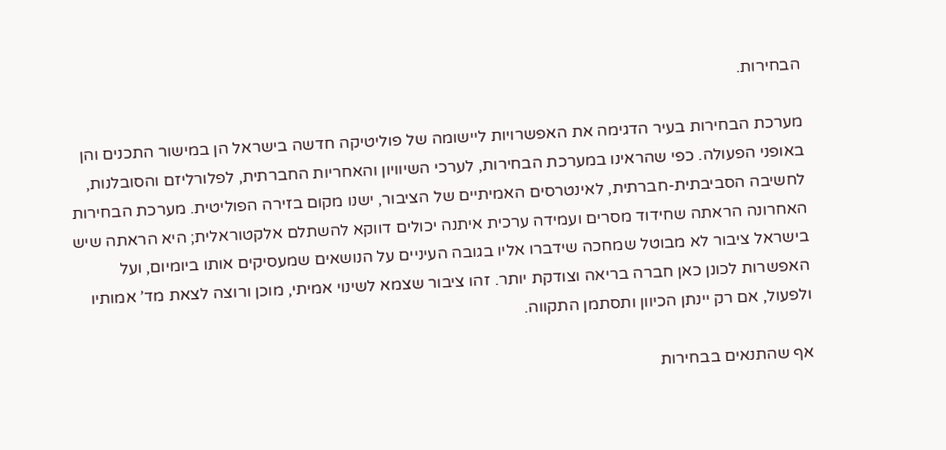הבחירות.

מערכת הבחירות בעיר הדגימה את האפשרויות ליישומה של פוליטיקה חדשה בישראל הן במישור התכנים והן באופני הפעולה. כפי שהראינו במערכת הבחירות, לערכי השיוויון והאחריות החברתית, לפלורליזם והסובלנות, לחשיבה הסביבתית-חברתית, לאינטרסים האמיתיים של הציבור, ישנו מקום בזירה הפוליטית. מערכת הבחירות האחרונה הראתה שחידוד מסרים ועמידה ערכית איתנה יכולים דווקא להשתלם אלקטוראלית; היא הראתה שיש בישראל ציבור לא מבוטל שמחכה שידברו אליו בגובה העיניים על הנושאים שמעסיקים אותו ביומיום, ועל האפשרות לכונן כאן חברה בריאה וצודקת יותר. זהו ציבור שצמא לשינוי אמיתי, מוכן ורוצה לצאת מד’ אמותיו ולפעול, אם רק יינתן הכיוון ותסתמן התקווה.

אף שהתנאים בבחירות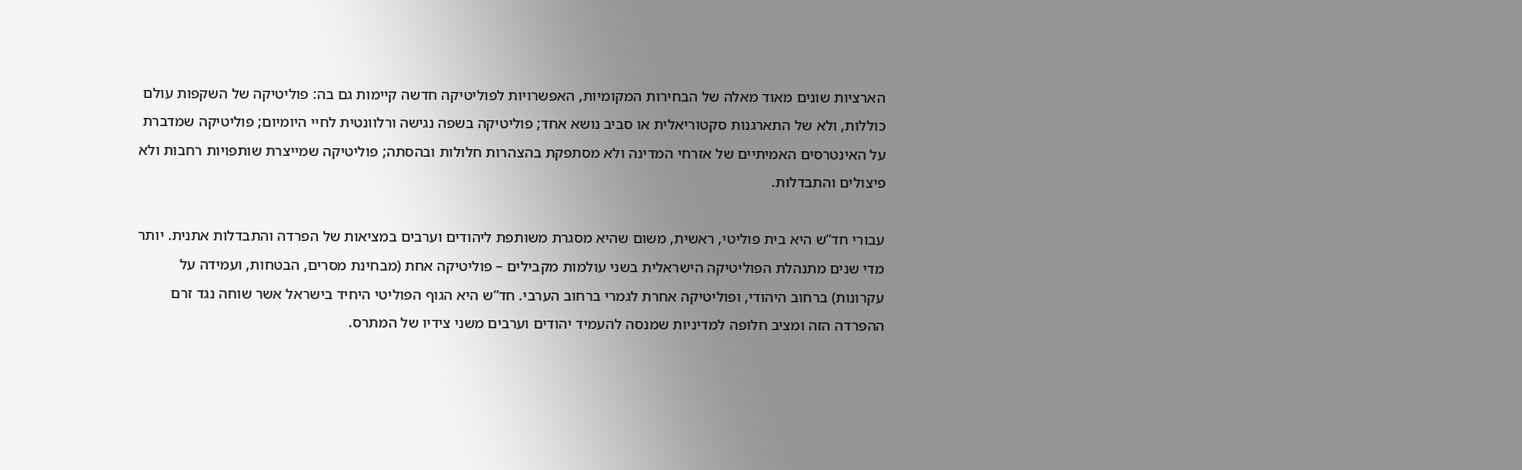הארציות שונים מאוד מאלה של הבחירות המקומיות, האפשרויות לפוליטיקה חדשה קיימות גם בה: פוליטיקה של השקפות עולם כוללות, ולא של התארגנות סקטוריאלית או סביב נושא אחד; פוליטיקה בשפה נגישה ורלוונטית לחיי היומיום; פוליטיקה שמדברת על האינטרסים האמיתיים של אזרחי המדינה ולא מסתפקת בהצהרות חלולות ובהסתה; פוליטיקה שמייצרת שותפויות רחבות ולא פיצולים והתבדלות.

עבורי חד”ש היא בית פוליטי, ראשית, משום שהיא מסגרת משותפת ליהודים וערבים במציאות של הפרדה והתבדלות אתנית. יותר מדי שנים מתנהלת הפוליטיקה הישראלית בשני עולמות מקבילים – פוליטיקה אחת (מבחינת מסרים, הבטחות, ועמידה על עקרונות) ברחוב היהודי, ופוליטיקה אחרת לגמרי ברחוב הערבי. חד”ש היא הגוף הפוליטי היחיד בישראל אשר שוחה נגד זרם ההפרדה הזה ומציב חלופה למדיניות שמנסה להעמיד יהודים וערבים משני צידיו של המתרס.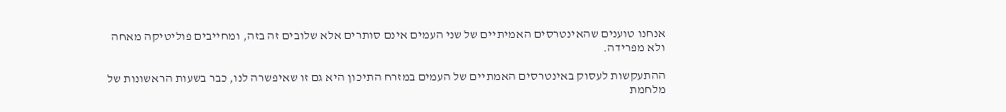אנחנו טוענים שהאינטרסים האמיתיים של שני העמים אינם סותרים אלא שלובים זה בזה, ומחייבים פוליטיקה מאחה ולא מפרידה.

ההתעקשות לעסוק באינטרסים האמתיים של העמים במזרח התיכון היא גם זו שאיפשרה לנו, כבר בשעות הראשונות של מלחמת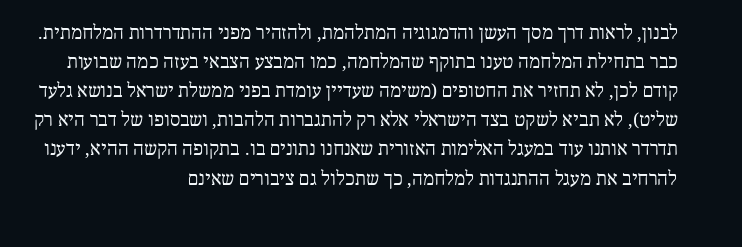לבנון, לראות דרך מסך העשן והדמגוגיה המתלהמת, ולהזהיר מפני ההתדרדרות המלחמתית. כבר בתחילת המלחמה טענו בתוקף שהמלחמה, כמו המבצע הצבאי בעזה כמה שבועות קודם לכן, לא תחזיר את החטופים (משימה שעדיין עומדת בפני ממשלת ישראל בנושא גלעד שליט), לא תביא לשקט בצד הישראלי אלא רק להתגברות הלהבות, ושבסופו של דבר היא רק תדרדר אותנו עוד במעגל האלימות האזורית שאנחנו נתונים בו. בתקופה הקשה ההיא, ידענו להרחיב את מעגל ההתנגדות למלחמה, כך שתכלול גם ציבורים שאינם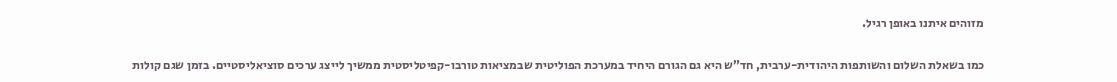מזוהים איתנו באופן רגיל.

כמו בשאלת השלום והשותפות היהודית-ערבית, חד”ש היא גם הגורם היחיד במערכת הפוליטית שבמציאות טורבו-קפיטליסטית ממשיך לייצג ערכים סוציאליסטיים. בזמן שגם קולות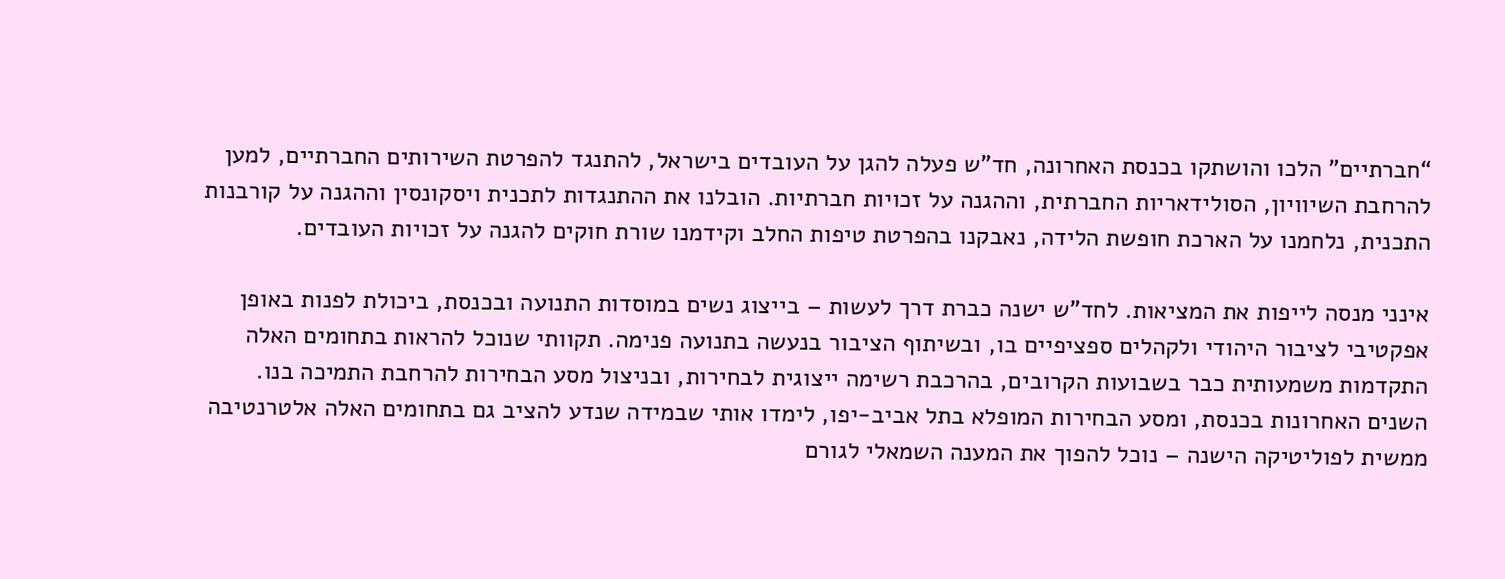“חברתיים” הלכו והושתקו בכנסת האחרונה, חד”ש פעלה להגן על העובדים בישראל, להתנגד להפרטת השירותים החברתיים, למען להרחבת השיוויון, הסולידאריות החברתית, וההגנה על זכויות חברתיות. הובלנו את ההתנגדות לתכנית ויסקונסין וההגנה על קורבנות התכנית, נלחמנו על הארכת חופשת הלידה, נאבקנו בהפרטת טיפות החלב וקידמנו שורת חוקים להגנה על זכויות העובדים.

אינני מנסה לייפות את המציאות. לחד”ש ישנה כברת דרך לעשות – בייצוג נשים במוסדות התנועה ובכנסת, ביכולת לפנות באופן אפקטיבי לציבור היהודי ולקהלים ספציפיים בו, ובשיתוף הציבור בנעשה בתנועה פנימה. תקוותי שנוכל להראות בתחומים האלה התקדמות משמעותית כבר בשבועות הקרובים, בהרכבת רשימה ייצוגית לבחירות, ובניצול מסע הבחירות להרחבת התמיכה בנו. השנים האחרונות בכנסת, ומסע הבחירות המופלא בתל אביב-יפו, לימדו אותי שבמידה שנדע להציב גם בתחומים האלה אלטרנטיבה ממשית לפוליטיקה הישנה – נוכל להפוך את המענה השמאלי לגורם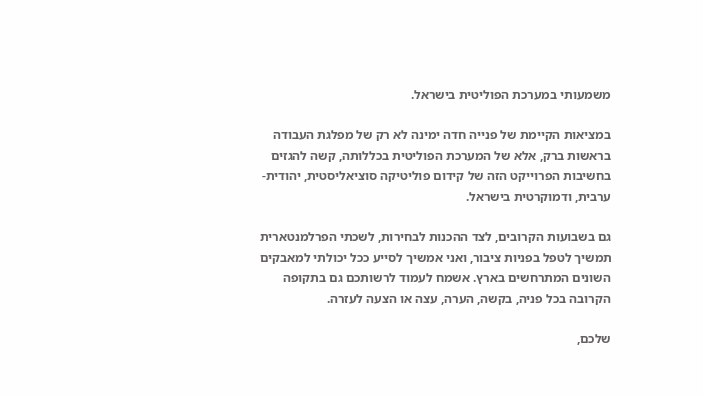משמעותי במערכת הפוליטית בישראל.

במציאות הקיימת של פנייה חדה ימינה לא רק של מפלגת העבודה בראשות ברק, אלא של המערכת הפוליטית בכללותה, קשה להגזים בחשיבות הפרוייקט הזה של קידום פוליטיקה סוציאליסטית, יהודית-ערבית, ודמוקרטית בישראל.

גם בשבועות הקרובים, לצד ההכנות לבחירות, לשכתי הפרלמנטארית תמשיך לטפל בפניות ציבור, ואני אמשיך לסייע ככל יכולתי למאבקים השונים המתרחשים בארץ. אשמח לעמוד לרשותכם גם בתקופה הקרובה בכל פניה, בקשה, הערה, עצה או הצעה לעזרה.

שלכם,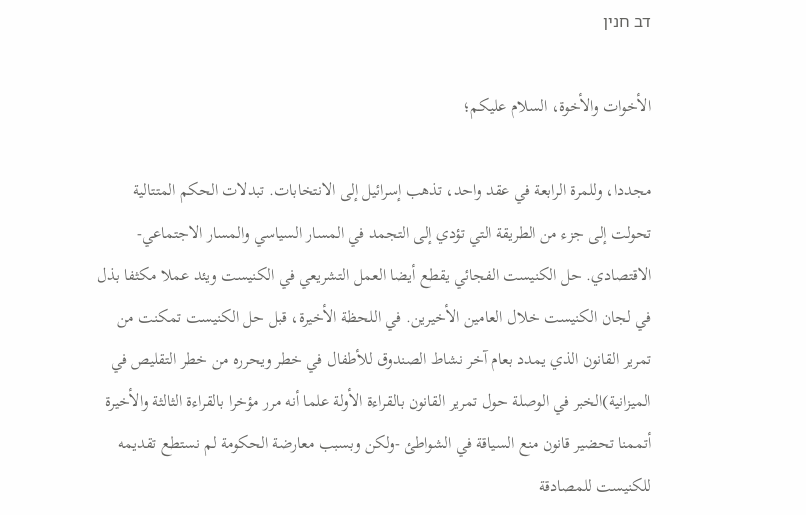דב חנין

الأخوات والأخوة، السلام عليكم؛

مجددا، وللمرة الرابعة في عقد واحد، تذهب إسرائيل إلى الانتخابات. تبدلات الحكم المتتالية تحولت إلى جزء من الطريقة التي تؤدي إلى التجمد في المسار السياسي والمسار الاجتماعي- الاقتصادي. حل الكنيست الفجائي يقطع أيضا العمل التشريعي في الكنيست ويئد عملا مكثفا بذل في لجان الكنيست خلال العامين الأخيرين. في اللحظة الأخيرة، قبل حل الكنيست تمكنت من تمرير القانون الذي يمدد بعام آخر نشاط الصندوق للأطفال في خطر ويحرره من خطر التقليص في الميزانية)الخبر في الوصلة حول تمرير القانون بالقراءة الأولة علما أنه مرر مؤخرا بالقراءة الثالثة والأخيرة أتممنا تحضير قانون منع السياقة في الشواطئ -ولكن وبسبب معارضة الحكومة لم نستطع تقديمه للكنيست للمصادقة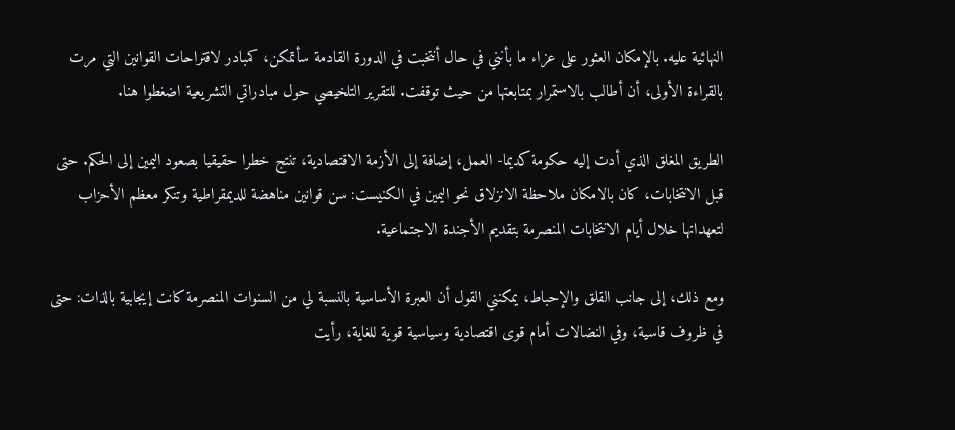النهائية عليه. بالإمكان العثور على عزاء ما بأنني في حال أنتخبت في الدورة القادمة سأتمكن، كمبادر لاقتراحات القوانين التي مرت بالقراءة الأولى، أن أطالب بالاستمرار بمتابعتها من حيث توقفت. للتقرير التلخيصي حول مبادراتي التشريعية اضغطوا هنا.

الطريق المغلق الذي أدت إليه حكومة كديما- العمل، إضافة إلى الأزمة الاقتصادية، تنتج خطرا حقيقيا بصعود اليمين إلى الحكم. حتى قبل الانتخابات، كان بالامكان ملاحظة الانزلاق نحو اليمين في الكنيست: سن قوانين مناهضة للديمقراطية وتنكر معظم الأحزاب لتعهداتها خلال أيام الانتخابات المنصرمة بتقديم الأجندة الاجتماعية.

ومع ذلك، إلى جانب القلق والإحباط، يمكنني القول أن العبرة الأساسية بالنسبة لي من السنوات المنصرمة كانت إيجابية بالذات: حتى في ظروف قاسية، وفي النضالات أمام قوى اقتصادية وسياسية قوية للغاية، رأيت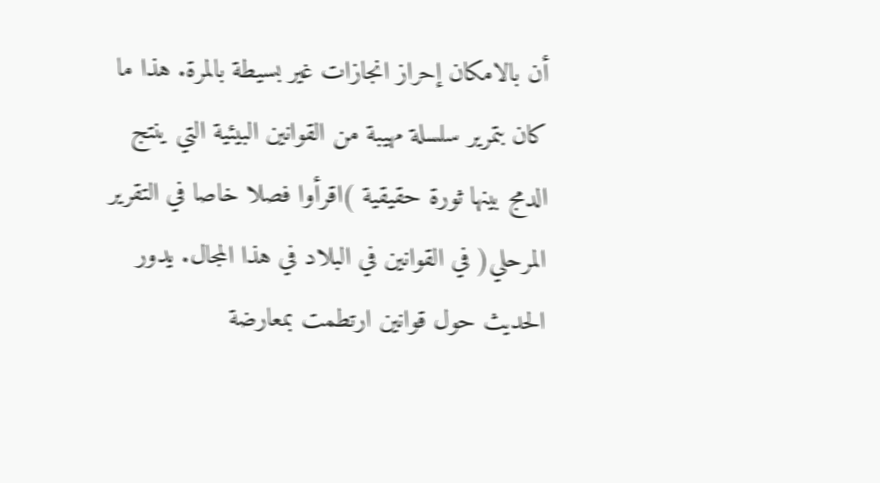أن بالامكان إحراز انجازات غير بسيطة بالمرة. هذا ما كان بتمرير سلسلة مهيبة من القوانين البيئية التي ينتج الدمج بينها ثورة حقيقية )اقرأوا فصلا خاصا في التقرير المرحلي( في القوانين في البلاد في هذا المجال. يدور الحديث حول قوانين ارتطمت بمعارضة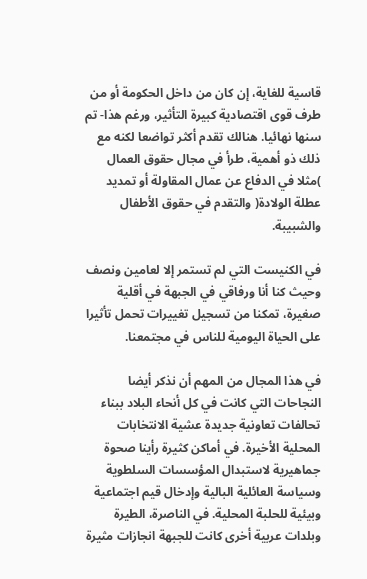قاسية للغاية، إن كان من داخل الحكومة أو من طرف قوى اقتصادية كبيرة التأثير، ورغم هذا- تم سنها نهائيا. هنالك تقدم أكثر تواضعا لكنه مع ذلك ذو أهمية، طرأ في مجال حقوق العمال )مثلا في الدفاع عن عمال المقاولة أو تمديد عطلة الولادة( والتقدم في حقوق الأطفال والشبيبة.

في الكنيست التي لم تستمر إلا لعامين ونصف وحيث كنا أنا ورفاقي في الجبهة في أقلية صغيرة، تمكنا من تسجيل تغييرات تحمل تأثيرا على الحياة اليومية للناس في مجتمعنا.

في هذا المجال من المهم أن نذكر أيضا النجاحات التي كانت في كل أنحاء البلاد ببناء تحالفات تعاونية جديدة عشية الانتخابات المحلية الأخيرة. في أماكن كثيرة رأينا صحوة جماهيرية لاستبدال المؤسسات السلطوية وسياسة العائلية البالية وإدخال قيم اجتماعية وبيئية للحلبة المحلية. في الناصرة، الطيرة وبلدات عربية أخرى كانت للجبهة انجازات مثيرة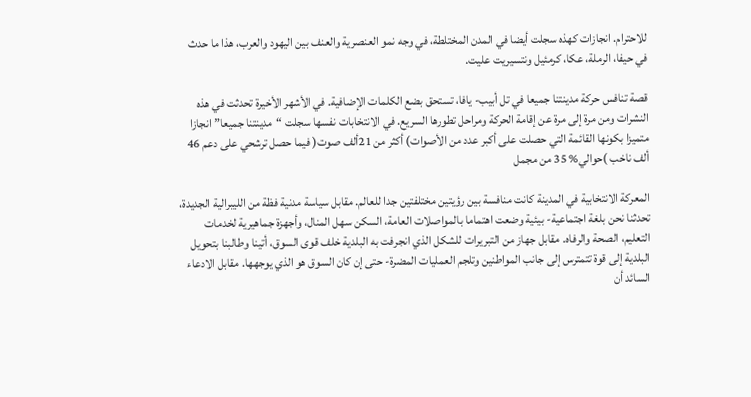للاحترام. انجازات كهذه سجلت أيضا في المدن المختلطة، في وجه نمو العنصرية والعنف بين اليهود والعرب، هذا ما حدث في حيفا، الرملة، عكا، كرمئيل ونتسيريت عليت.

قصة تنافس حركة مدينتنا جميعا في تل أبيب- يافا، تستحق بضع الكلمات الإضافية. في الأشهر الأخيرة تحدثت في هذه النشرات ومن مرة إلى مرة عن إقامة الحركة ومراحل تطورها السريع. في الانتخابات نفسها سجلت “مدينتنا جميعا” انجازا متميزا بكونها القائمة التي حصلت على أكبر عدد من الأصوات) أكثر من 21ألف صوت( فيما حصل ترشحي على دعم 46 ألف ناخب )حوالي% 35 من مجمل

المعركة الانتخابية في المدينة كانت منافسة بين رؤيتين مختلفتين جدا للعالم. مقابل سياسة مدنية فظة من الليبرالية الجديدة، تحدثنا نحن بلغة اجتماعية- بيئية وضعت اهتماما بالمواصلات العامة، السكن سهل المنال، وأجهزة جماهيرية لخدمات التعليم، الصحة والرفاه. مقابل جهاز من التبريرات للشكل الذي انجرفت به البلدية خلف قوى السوق، أتينا وطالبنا بتحويل البلدية إلى قوة تتمترس إلى جانب المواطنين وتلجم العمليات المضرة- حتى إن كان السوق هو الذي يوجهها. مقابل الادعاء السائد أن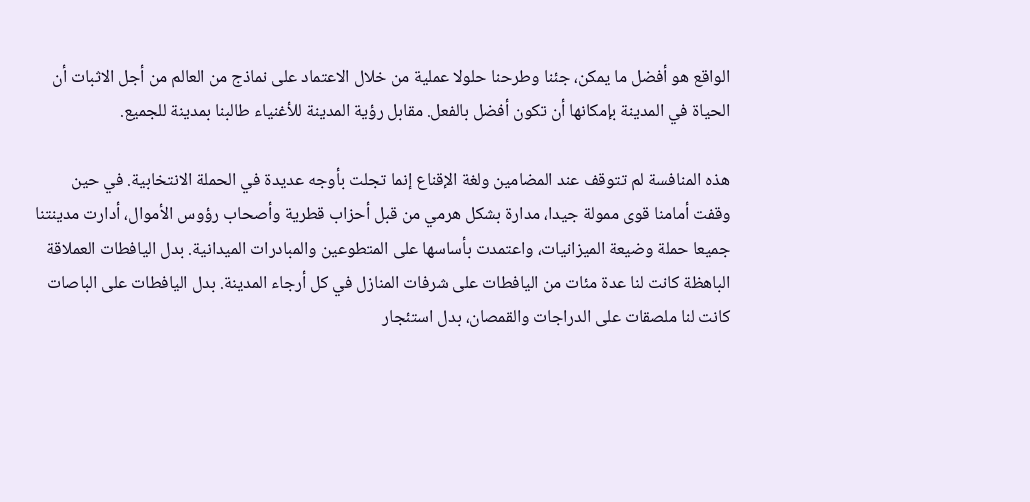الواقع هو أفضل ما يمكن، جئنا وطرحنا حلولا عملية من خلال الاعتماد على نماذج من العالم من أجل الاثبات أن الحياة في المدينة بإمكانها أن تكون أفضل بالفعل. مقابل رؤية المدينة للأغنياء طالبنا بمدينة للجميع.

هذه المنافسة لم تتوقف عند المضامين ولغة الإقناع إنما تجلت بأوجه عديدة في الحملة الانتخابية. في حين وقفت أمامنا قوى ممولة جيدا، مدارة بشكل هرمي من قبل أحزاب قطرية وأصحاب رؤوس الأموال، أدارت مدينتنا جميعا حملة وضيعة الميزانيات، واعتمدت بأساسها على المتطوعين والمبادرات الميدانية. بدل اليافطات العملاقة الباهظة كانت لنا عدة مئات من اليافطات على شرفات المنازل في كل أرجاء المدينة. بدل اليافطات على الباصات كانت لنا ملصقات على الدراجات والقمصان، بدل استئجار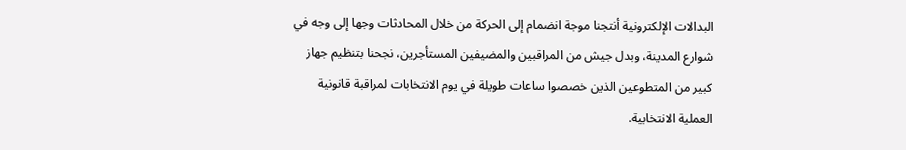البدالات الإلكترونية أنتجنا موجة انضمام إلى الحركة من خلال المحادثات وجها إلى وجه في شوارع المدينة، وبدل جيش من المراقبين والمضيفين المستأجرين، نجحنا بتنظيم جهاز كبير من المتطوعين الذين خصصوا ساعات طويلة في يوم الانتخابات لمراقبة قانونية العملية الانتخابية.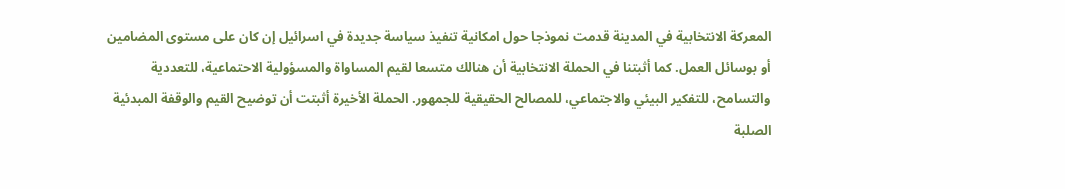المعركة الانتخابية في المدينة قدمت نموذجا حول امكانية تنفيذ سياسة جديدة في اسرائيل إن كان على مستوى المضامين أو بوسائل العمل. كما أثبتنا في الحملة الانتخابية أن هنالك متسعا لقيم المساواة والمسؤولية الاحتماعية، للتعددية والتسامح، للتفكير البيئي والاجتماعي، للمصالح الحقيقية للجمهور. الحملة الأخيرة أثبتت أن توضيح القيم والوقفة المبدئية الصلبة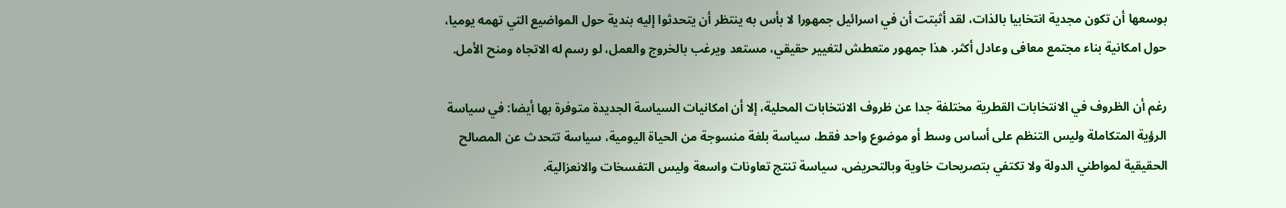بوسعها أن تكون مجدية انتخابيا بالذات، لقد أثبتت أن في اسرائيل جمهورا لا بأس به ينتظر أن يتحدثوا إليه بندية حول المواضيع التي تهمه يوميا، حول امكانية بناء مجتمع معافى وعادل أكثر. هذا جمهور متعطش لتغيير حقيقي، مستعد ويرغب بالخروج والعمل، لو رسم له الاتجاه ومنح الأمل.

رغم أن الظروف في الانتخابات القطرية مختلفة جدا عن ظروف الانتخابات المحلية، إلا أن امكانيات السياسة الجديدة متوفرة بها أيضا: في سياسة الرؤية المتكاملة وليس التنظم على أساس وسط أو موضوع واحد فقط، سياسة بلغة منسوجة من الحياة اليومية، سياسة تتحدث عن المصالح الحقيقية لمواطني الدولة ولا تكتفي بتصريحات خاوية وبالتحريض، سياسة تنتج تعاونات واسعة وليس التفسخات والانعزالية.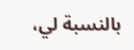بالنسبة لي،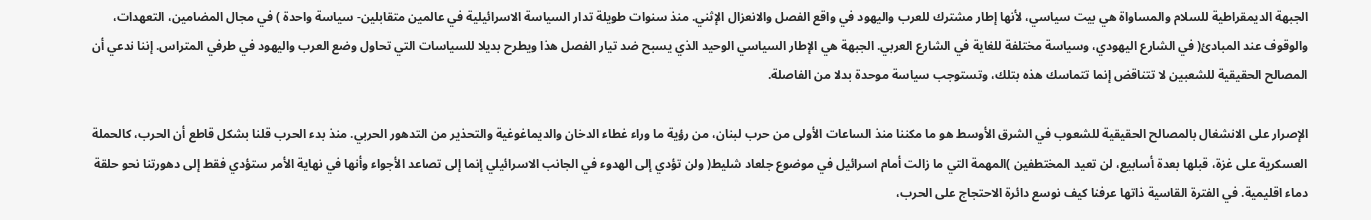الجبهة الديمقراطية للسلام والمساواة هي بيت سياسي، لأنها إطار مشترك للعرب واليهود في واقع الفصل والانعزال الإثني. منذ سنوات طويلة تدار السياسة الاسرائيلية في عالمين متقابلين- سياسة واحدة ) في مجال المضامين، التعهدات، والوقوف عند المبادئ( في الشارع اليهودي، وسياسة مختلفة للغاية في الشارع العربي. الجبهة هي الإطار السياسي الوحيد الذي يسبح ضد تيار الفصل هذا ويطرح بديلا للسياسات التي تحاول وضع العرب واليهود في طرفي المتراس. إننا ندعي أن المصالح الحقيقية للشعبين لا تتناقض إنما تتماسك هذه بتلك، وتستوجب سياسة موحدة بدلا من الفاصلة.

الإصرار على الانشغال بالمصالح الحقيقية للشعوب في الشرق الأوسط هو ما مكننا منذ الساعات الأولى من حرب لبنان، من رؤية ما وراء غطاء الدخان والديماغوغية والتحذير من التدهور الحربي. منذ بدء الحرب قلنا بشكل قاطع أن الحرب، كالحملة العسكرية على غزة، قبلها بعدة أسابيع، لن تعيد المختطفين )المهمة التي ما زالت أمام اسرائيل في موضوع جلعاد شليط( ولن تؤدي إلى الهدوء في الجانب الاسرائيلي إنما إلى تصاعد الأجواء وأنها في نهاية الأمر ستؤدي فقط إلى دهورتنا نحو حلقة دماء اقليمية. في الفترة القاسية ذاتها عرفنا كيف نوسع دائرة الاحتجاج على الحرب،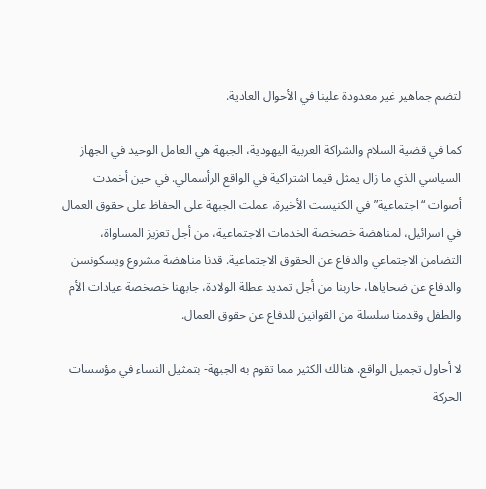لتضم جماهير غير معدودة علينا في الأحوال العادية.

كما في قضية السلام والشراكة العربية اليهودية، الجبهة هي العامل الوحيد في الجهاز السياسي الذي ما زال يمثل قيما اشتراكية في الواقع الرأسمالي. في حين أخمدت أصوات “اجتماعية” في الكنيست الأخيرة، عملت الجبهة على الحفاظ على حقوق العمال في اسرائيل، لمناهضة خصخصة الخدمات الاجتماعية، من أجل تعزيز المساواة، التضامن الاجتماعي والدفاع عن الحقوق الاجتماعية. قدنا مناهضة مشروع ويسكونسن والدفاع عن ضحاياها، حاربنا من أجل تمديد عطلة الولادة، جابهنا خصخصة عيادات الأم والطفل وقدمنا سلسلة من القوانين للدفاع عن حقوق العمال.

لا أحاول تجميل الواقع. هنالك الكثير مما تقوم به الجبهة- بتمثيل النساء في مؤسسات الحركة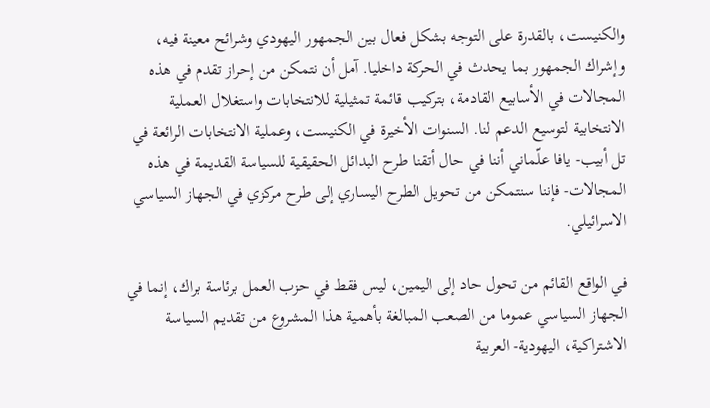والكنيست، بالقدرة على التوجه بشكل فعال بين الجمهور اليهودي وشرائح معينة فيه، وإشراك الجمهور بما يحدث في الحركة داخليا. آمل أن نتمكن من إحراز تقدم في هذه المجالات في الأسابيع القادمة، بتركيب قائمة تمثيلية للانتخابات واستغلال العملية الانتخابية لتوسيع الدعم لنا. السنوات الأخيرة في الكنيست، وعملية الانتخابات الرائعة في تل أبيب- يافا علّماني أننا في حال أتقنا طرح البدائل الحقيقية للسياسة القديمة في هذه المجالات- فإننا سنتمكن من تحويل الطرح اليساري إلى طرح مركزي في الجهاز السياسي الاسرائيلي.

في الواقع القائم من تحول حاد إلى اليمين، ليس فقط في حزب العمل برئاسة براك، إنما في الجهاز السياسي عموما من الصعب المبالغة بأهمية هذا المشروع من تقديم السياسة الاشتراكية، اليهودية- العربية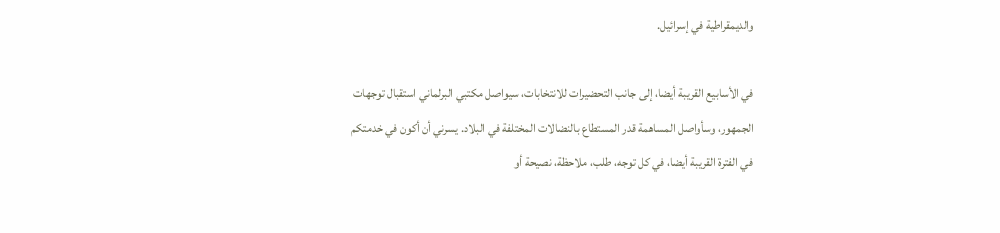والديمقراطية في إسرائيل.

في الأسابيع القريبة أيضا، إلى جانب التحضيرات للانتخابات، سيواصل مكتبي البرلماني استقبال توجهات الجمهور، وسأواصل المساهمة قدر المستطاع بالنضالات المختلفة في البلاد. يسرني أن أكون في خدمتكم في الفترة القريبة أيضا، في كل توجه، طلب، ملاحظة، نصيحة أو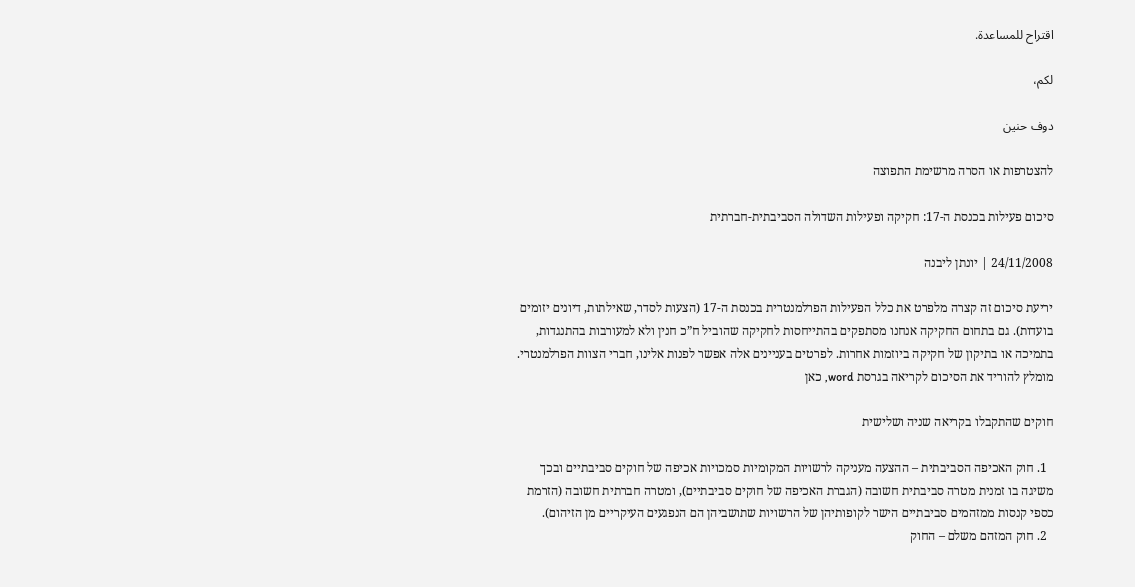اقتراح للمساعدة.

لكم،

دوف حنين

להצטרפות או הסרה מרשימת התפוצה

סיכום פעילות בכנסת ה-17: חקיקה ופעילות השדולה הסביבתית-חברתית

24/11/2008 | יונתן ליבנה

יריעת סיכום זה קצרה מלפרט את כלל הפעילות הפרלמנטרית בכנסת ה-17 (הצעות לסדר, שאילתות, דיונים יזומים בועדות). גם בתחום החקיקה אנחנו מסתפקים בהתייחסות לחקיקה שהוביל ח”כ חנין ולא למעורבות בהתנגדות, בתמיכה או בתיקון של חקיקה ביוזמות אחרות. לפרטים בעניינים אלה אפשר לפנות אלינו, חברי הצוות הפרלמנטרי. מומלץ להוריד את הסיכום לקריאה בגרסת word, כאן

חוקים שהתקבלו בקריאה שניה ושלישית

  1. חוק האכיפה הסביבתית – ההצעה מעניקה לרשויות המקומיות סמכויות אכיפה של חוקים סביבתיים ובכך משיגה בו זמנית מטרה סביבתית חשובה (הגברת האכיפה של חוקים סביבתיים), ומטרה חברתית חשובה (הזרמת כספי קנסות ממזהמים סביבתיים הישר לקופותיהן של הרשויות שתושביהן הם הנפגעים העיקריים מן הזיהום).
  2. חוק המזהם משלם – החוק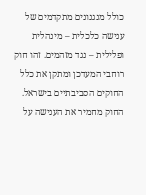כולל מנגנונים מתקדמים של ענישה כלכלית – מינהלית ופלילית – נגד מזהמים. זהו חוק רוחבי המעדכן ומתקן את כלל החוקים הסביבתיים בישראל. החוק מחמיר את הענישה על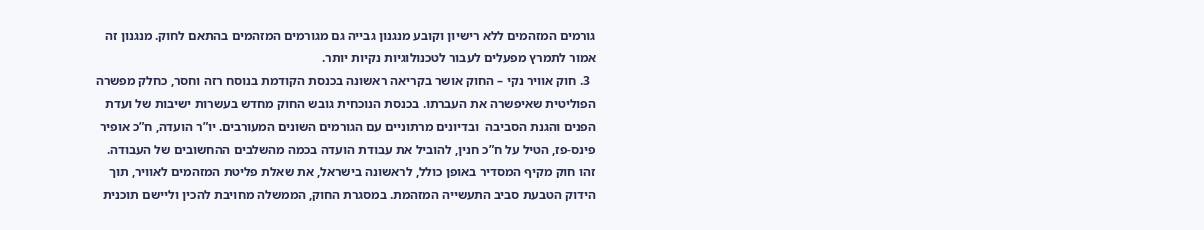גורמים המזהמים ללא רישיון וקובע מנגנון גבייה גם מגורמים המזהמים בהתאם לחוק. מנגנון זה אמור לתמרץ מפעלים לעבור לטכנולוגיות נקיות יותר.
  3. חוק אוויר נקי – החוק אושר בקריאה ראשונה בכנסת הקודמת בנוסח רזה וחסר, כחלק מפשרה הפוליטית שאיפשרה את העברתו. בכנסת הנוכחית גובש החוק מחדש בעשרות ישיבות של ועדת הפנים והגנת הסביבה  ובדיונים מרתוניים עם הגורמים השונים המעורבים. יו”ר הועדה, ח”כ אופיר פינס-פז, הטיל על ח”כ חנין, להוביל את עבודת הועדה בכמה מהשלבים ההחשובים של העבודה. זהו חוק מקיף המסדיר באופן כולל, לראשונה בישראל, את שאלת פליטת המזהמים לאוויר, תוך הידוק הטבעת סביב התעשייה המזהמת. במסגרת החוק, הממשלה מחויבת להכין וליישם תוכנית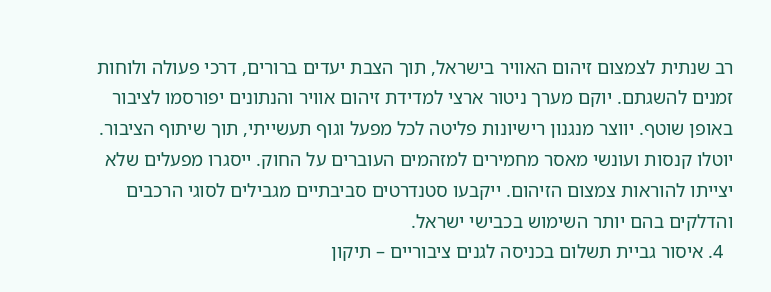רב שנתית לצמצום זיהום האוויר בישראל, תוך הצבת יעדים ברורים, דרכי פעולה ולוחות זמנים להשגתם. יוקם מערך ניטור ארצי למדידת זיהום אוויר והנתונים יפורסמו לציבור באופן שוטף. יווצר מנגנון רישיונות פליטה לכל מפעל וגוף תעשייתי, תוך שיתוף הציבור. יוטלו קנסות ועונשי מאסר מחמירים למזהמים העוברים על החוק. ייסגרו מפעלים שלא יצייתו להוראות צמצום הזיהום. ייקבעו סטנדרטים סביבתיים מגבילים לסוגי הרכבים והדלקים בהם יותר השימוש בכבישי ישראל.
  4. איסור גביית תשלום בכניסה לגנים ציבוריים – תיקון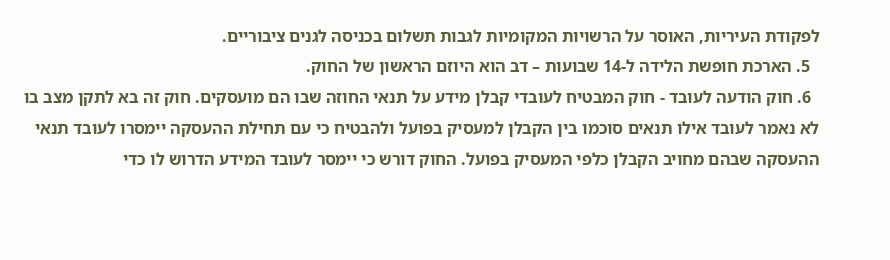לפקודת העיריות, האוסר על הרשויות המקומיות לגבות תשלום בכניסה לגנים ציבוריים.
  5. הארכת חופשת הלידה ל-14 שבועות – דב הוא היוזם הראשון של החוק.
  6. חוק הודעה לעובד - חוק המבטיח לעובדי קבלן מידע על תנאי החוזה שבו הם מועסקים. חוק זה בא לתקן מצב בו לא נאמר לעובד אילו תנאים סוכמו בין הקבלן למעסיק בפועל ולהבטיח כי עם תחילת ההעסקה יימסרו לעובד תנאי ההעסקה שבהם מחויב הקבלן כלפי המעסיק בפועל. החוק דורש כי יימסר לעובד המידע הדרוש לו כדי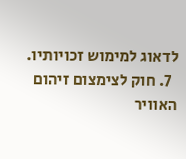לדאוג למימוש זכויותיו.
  7. חוק לצימצום זיהום האוויר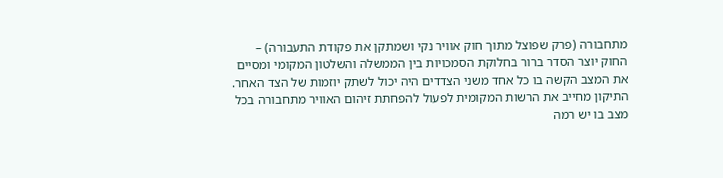מתחבורה (פרק שפוצל מתוך חוק אוויר נקי ושמתקן את פקודת התעבורה) – החוק יוצר הסדר ברור בחלוקת הסמכויות בין הממשלה והשלטון המקומי ומסיים את המצב הקשה בו כל אחד משני הצדדים היה יכול לשתק יוזמות של הצד האחר. התיקון מחייב את הרשות המקומית לפעול להפחתת זיהום האוויר מתחבורה בכל מצב בו יש רמה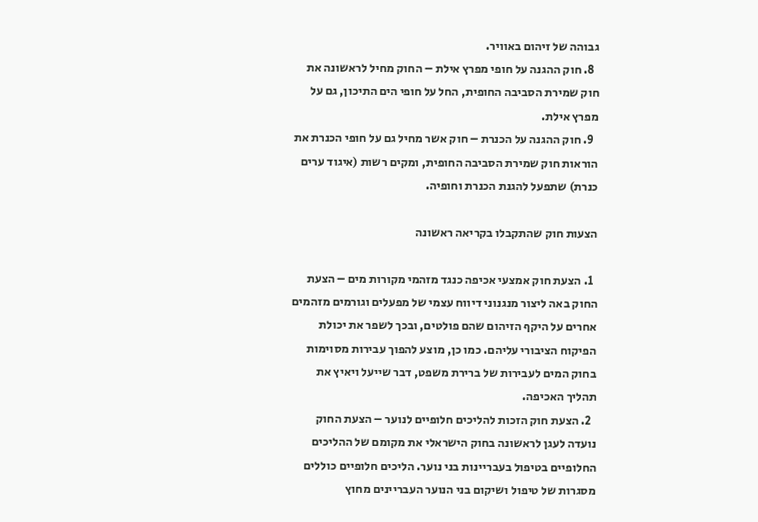גבוהה של זיהום באוויר.
  8. חוק ההגנה על חופי מפרץ אילת – החוק מחיל לראשונה את חוק שמירת הסביבה החופית, החל על חופי הים התיכון, גם על מפרץ אילת.
  9. חוק ההגנה על הכנרת – חוק אשר מחיל גם על חופי הכנרת את הוראות חוק שמירת הסביבה החופית, ומקים רשות (איגוד ערים כנרת) שתפעל להגנת הכנרת וחופיה.

הצעות חוק שהתקבלו בקריאה ראשונה

  1. הצעת חוק אמצעי אכיפה כנגד מזהמי מקורות מים – הצעת החוק באה ליצור מנגנוני דיווח עצמי של מפעלים וגורמים מזהמים אחרים על היקף הזיהום שהם פולטים, ובכך לשפר את יכולת הפיקוח הציבורי עליהם. כמו כן, מוצע להפוך עבירות מסוימות בחוק המים לעבירות של ברירת משפט, דבר שייעל ויאיץ את תהליך האכיפה.
  2. הצעת חוק הזכות להליכים חלופיים לנוער – הצעת החוק נועדה לעגן לראשונה בחוק הישראלי את מקומם של ההליכים החלופיים בטיפול בעבריינות בני נוער. הליכים חלופיים כוללים מסגרות של טיפול ושיקום בני הנוער העבריינים מחוץ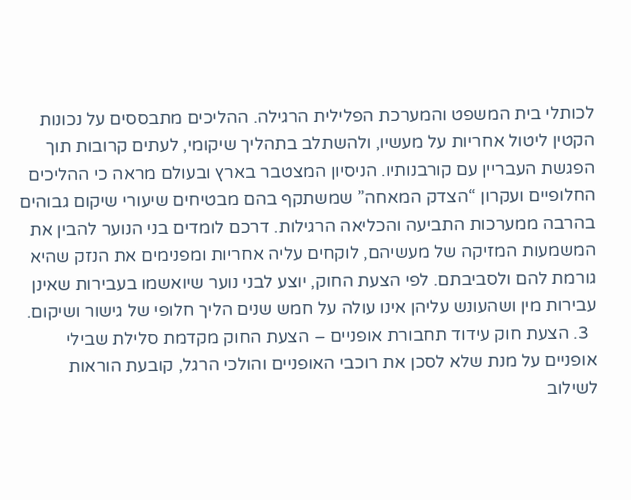לכותלי בית המשפט והמערכת הפלילית הרגילה. ההליכים מתבססים על נכונות הקטין ליטול אחריות על מעשיו, ולהשתלב בתהליך שיקומי, לעתים קרובות תוך הפגשת העבריין עם קורבנותיו. הניסיון המצטבר בארץ ובעולם מראה כי ההליכים החלופיים ועקרון “הצדק המאחה” שמשתקף בהם מבטיחים שיעורי שיקום גבוהים בהרבה ממערכות התביעה והכליאה הרגילות. דרכם לומדים בני הנוער להבין את המשמעות המזיקה של מעשיהם, לוקחים עליה אחריות ומפנימים את הנזק שהיא גורמת להם ולסביבתם. לפי הצעת החוק, יוצע לבני נוער שיואשמו בעבירות שאינן עבירות מין ושהעונש עליהן אינו עולה על חמש שנים הליך חלופי של גישור ושיקום.
  3. הצעת חוק עידוד תחבורת אופניים – הצעת החוק מקדמת סלילת שבילי אופניים על מנת שלא לסכן את רוכבי האופניים והולכי הרגל, קובעת הוראות לשילוב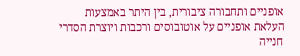אופניים ותחבורה ציבורית, בין היתר באמצעות העלאת אופניים על אוטובוסים ורכבות ויוצרת הסדרי חנייה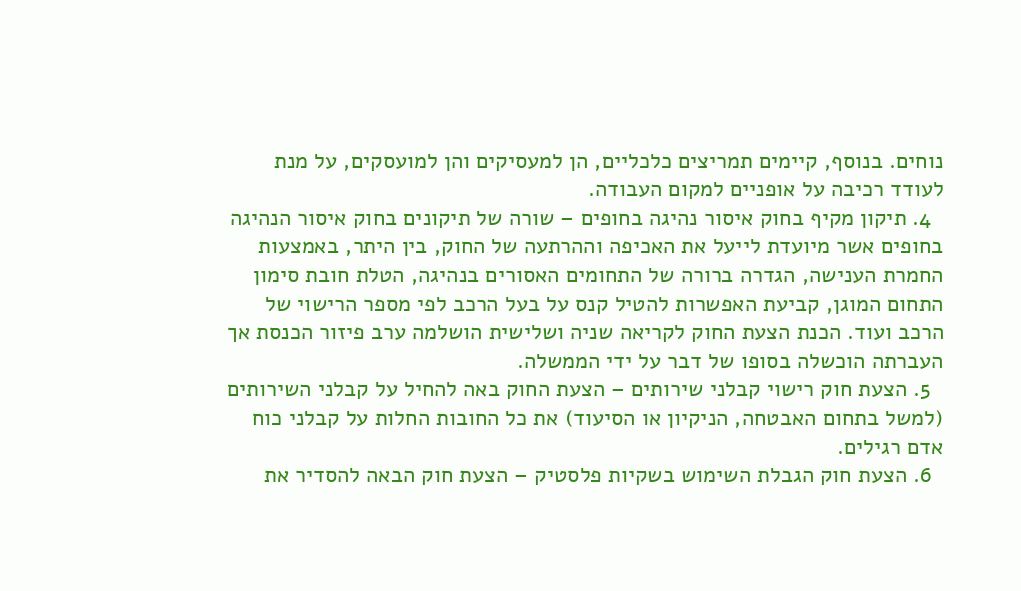נוחים. בנוסף, קיימים תמריצים כלכליים, הן למעסיקים והן למועסקים, על מנת לעודד רכיבה על אופניים למקום העבודה.
  4. תיקון מקיף בחוק איסור נהיגה בחופים – שורה של תיקונים בחוק איסור הנהיגה בחופים אשר מיועדת לייעל את האכיפה וההרתעה של החוק, בין היתר, באמצעות החמרת הענישה, הגדרה ברורה של התחומים האסורים בנהיגה, הטלת חובת סימון התחום המוגן, קביעת האפשרות להטיל קנס על בעל הרכב לפי מספר הרישוי של הרכב ועוד. הכנת הצעת החוק לקריאה שניה ושלישית הושלמה ערב פיזור הכנסת אך העברתה הוכשלה בסופו של דבר על ידי הממשלה.
  5. הצעת חוק רישוי קבלני שירותים – הצעת החוק באה להחיל על קבלני השירותים (למשל בתחום האבטחה, הניקיון או הסיעוד) את כל החובות החלות על קבלני כוח אדם רגילים.
  6. הצעת חוק הגבלת השימוש בשקיות פלסטיק – הצעת חוק הבאה להסדיר את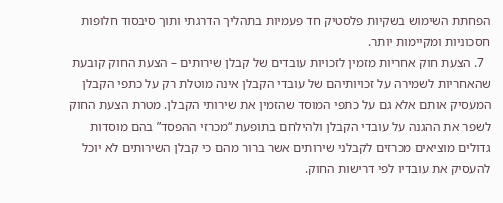הפחתת השימוש בשקיות פלסטיק חד פעמיות בתהליך הדרגתי ותוך סיבסוד חלופות חסכוניות ומקיימות יותר.
  7. הצעת חוק אחריות מזמין לזכויות עובדים של קבלן שירותים – הצעת החוק קובעת שהאחריות לשמירה על זכויותיהם של עובדי הקבלן אינה מוטלת רק על כתפי הקבלן המעסיק אותם אלא גם על כתפי המוסד שהזמין את שירותי הקבלן. מטרת הצעת החוק לשפר את ההגנה על עובדי הקבלן ולהילחם בתופעת “מכרזי ההפסד” בהם מוסדות גדולים מוציאים מכרזים לקבלני שירותים אשר ברור מהם כי קבלן השירותים לא יוכל להעסיק את עובדיו לפי דרישות החוק.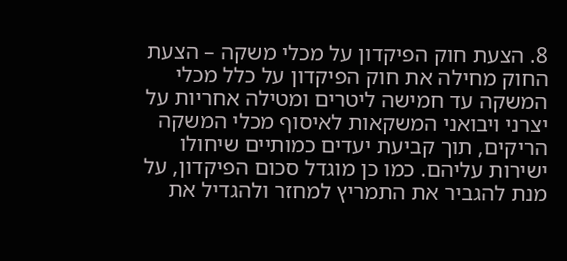8. הצעת חוק הפיקדון על מכלי משקה – הצעת החוק מחילה את חוק הפיקדון על כלל מכלי המשקה עד חמישה ליטרים ומטילה אחריות על יצרני ויבואני המשקאות לאיסוף מכלי המשקה הריקים, תוך קביעת יעדים כמותיים שיחולו ישירות עליהם. כמו כן מוגדל סכום הפיקדון, על מנת להגביר את התמריץ למחזר ולהגדיל את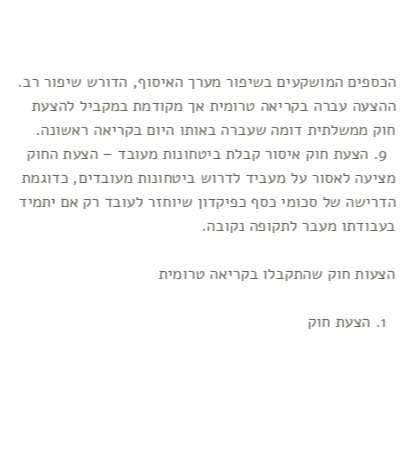הכספים המושקעים בשיפור מערך האיסוף, הדורש שיפור רב. ההצעה עברה בקריאה טרומית אך מקודמת במקביל להצעת חוק ממשלתית דומה שעברה באותו היום בקריאה ראשונה.
  9. הצעת חוק איסור קבלת ביטחונות מעובד – הצעת החוק מציעה לאסור על מעביד לדרוש ביטחונות מעובדים, כדוגמת הדרישה של סכומי כסף כפיקדון שיוחזר לעובד רק אם יתמיד בעבודתו מעבר לתקופה נקובה.

הצעות חוק שהתקבלו בקריאה טרומית

  1. הצעת חוק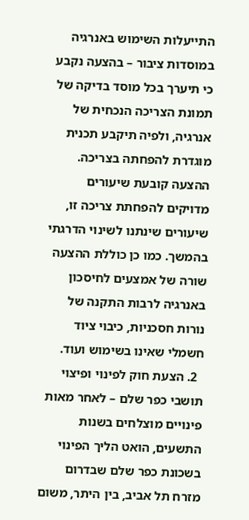התייעלות השימוש באנרגיה במוסדות ציבור – בהצעה נקבע כי תיערך בכל מוסד בדיקה של תמונת הצריכה הנכחית של אנרגיה, ולפיה תיקבע תכנית מוגדרת להפחתה בצריכה. ההצעה קובעת שיעורים מדויקים להפחתת צריכה זו, שיעורים שינתנו לשינוי הדרגתי בהמשך. כמו כן כוללת ההצעה שורה של אמצעים לחיסכון באנרגיה לרבות התקנה של נורות חסכניות, כיבוי ציוד חשמלי שאינו בשימוש ועוד.
  2. הצעת חוק לפינוי ופיצוי תושבי כפר שלם – לאחר מאות פינויים מוצלחים בשנות התשעים, הואט הליך הפינוי בשכונת כפר שלם שבדרום מזרח תל אביב, בין היתר, משום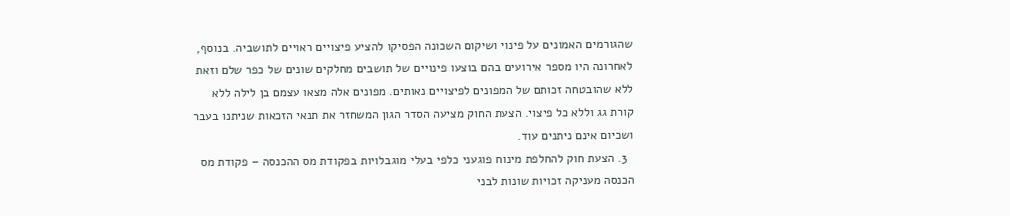שהגורמים האמונים על פינוי ושיקום השכונה הפסיקו להציע פיצויים ראויים לתושביה. בנוסף, לאחרונה היו מספר אירועים בהם בוצעו פינויים של תושבים מחלקים שונים של כפר שלם וזאת ללא שהובטחה זכותם של המפונים לפיצויים נאותים. מפונים אלה מצאו עצמם בן לילה ללא קורת גג וללא כל פיצוי. הצעת החוק מציעה הסדר הגון המשחזר את תנאי הזכאות שניתנו בעבר ושכיום אינם ניתנים עוד.
  3. הצעת חוק להחלפת מינוח פוגעני כלפי בעלי מוגבלויות בפקודת מס ההכנסה – פקודת מס הכנסה מעניקה זכויות שונות לבני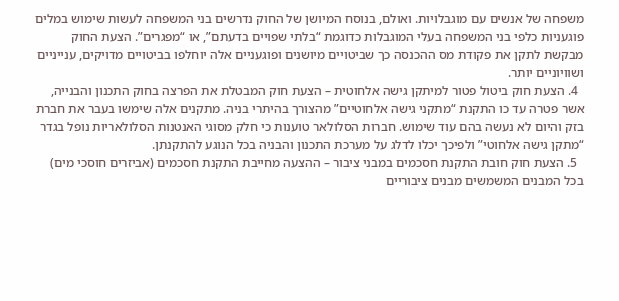משפחה של אנשים עם מוגבלויות. ואולם, בנוסח המיושן של החוק נדרשים בני המשפחה לעשות שימוש במלים פוגעניות כלפי בני המשפחה בעלי המוגבלות כדוגמת “בלתי שפויים בדעתם”, או “מפגרים”. הצעת החוק מבקשת לתקן את פקודת מס ההכנסה כך שביטויים מיושנים ופוגעניים אלה יוחלפו בביטויים מדויקים, ענייניים ושוויוניים יותר.
  4. הצעת חוק ביטול פטור למיתקן גישה אלחוטית – הצעת חוק המבטלת את הפרצה בחוק התכנון והבנייה, אשר פטרה עד כו התקנת “מתקני גישה אלחוטיים” מהצורך בהיתרי בניה. מתקנים אלה שימשו בעבר את חברת בזק והיום לא נעשה בהם עוד שימוש. חברות הסלולאר טוענות כי חלק מסוגי האנטנות הסלולאריות נופל בגדר “מתקן גישה אלחוטי” ולפיכך יכלו לדלג על מערכת התכנון והבניה בכל הנוגע להתקנתן.
  5. הצעת חוק חובת התקנת חסכמים במבני ציבור – ההצעה מחייבת התקנת חסכמים (אביזרים חוסכי מים) בכל המבנים המשמשים מבנים ציבוריים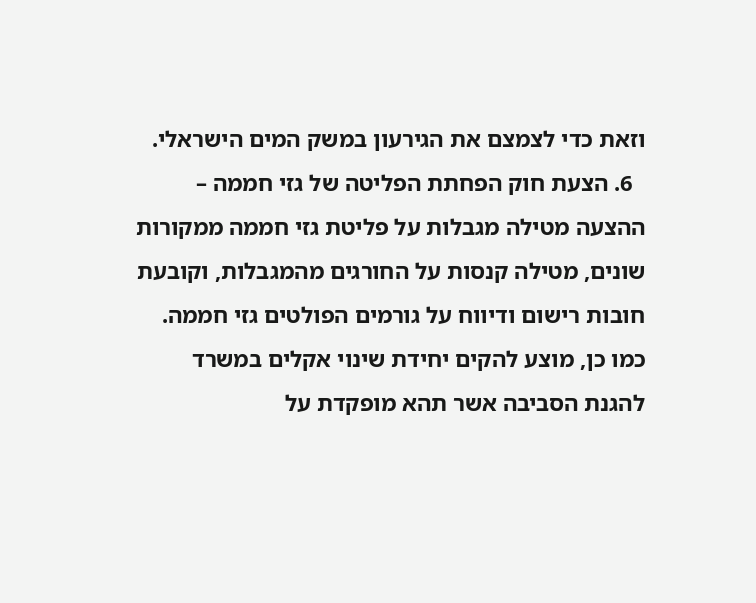וזאת כדי לצמצם את הגירעון במשק המים הישראלי.
  6. הצעת חוק הפחתת הפליטה של גזי חממה – ההצעה מטילה מגבלות על פליטת גזי חממה ממקורות שונים, מטילה קנסות על החורגים מהמגבלות, וקובעת חובות רישום ודיווח על גורמים הפולטים גזי חממה. כמו כן, מוצע להקים יחידת שינוי אקלים במשרד להגנת הסביבה אשר תהא מופקדת על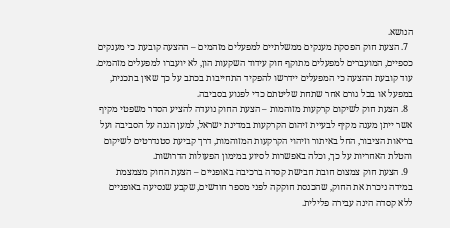הנושא.
  7. הצעת חוק הפסקת מענקים ממשלתיים למפעלים מזהמים – ההצעה קובעת כי מענקים כספיים, המועברים למפעלים מתוקף חוק עידוד השקעות הון, לא יועברו למפעלים מזהמים. עוד קובעת ההצעה כי המפעלים יידרשו להפקיד התחייבות בכתב על כך שאין בתכנית, במפעל או בכל גורם אחר שתחת שליטתם כדי לפגוע בסביבה.
  8. הצעת חוק לשיקום קרקעות מזוהמות – הצעת החוק נועדה להציע הסדר משפטי מקיף אשר ייתן מענה מקיף לבעיית זיהום הקרקעות במדינת ישראל, למען הגנה על הסביבה ועל בריאות הציבור, החל באיתור וזיהוי הקרקעות המזוהמות, דרך קביעת סטנדרטים לשיקום והטלת האחריות על כך, וכלה באפשרות לסיוע במימון הפעולות הדרושות.
  9. הצעת חוק צמצום חובת חבישת קסדה ברכיבה באופניים – הצעת החוק מצמצמת במידה ניכרת את החוק, שהכנסת חוקקה לפני מספר חודשים, שקבע שנסיעה באופניים ללא קסדה הינה עבירה פלילית.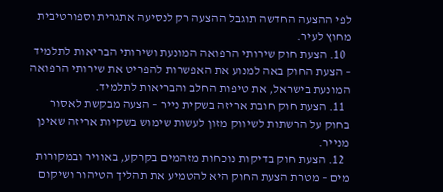לפי ההצעה החדשה תוגבל ההצעה רק לנסיעה אתגרית וספורטיבית מחוץ לעיר.
  10. הצעת חוק שירותי הרפואה המונעת ושירותי הבריאות לתלמיד – הצעת החוק באה למנוע את האפשרות להפריט את שירותי הרפואה המונעת בישראל, את טיפות החלב והבריאות לתלמיד.
  11. הצעת חוק חובת אריזה בשקית נייר – הצעה מבקשת לאסור בחוק על הרשתות לשיווק מזון לעשות שימוש בשקיות אריזה שאינן מנייר.
  12. הצעת חוק בדיקות נוכחות מזהמים בקרקע, באוויר ובמקורות מים – מטרת הצעת החוק היא להטמיע את תהליך הטיהור ושיקום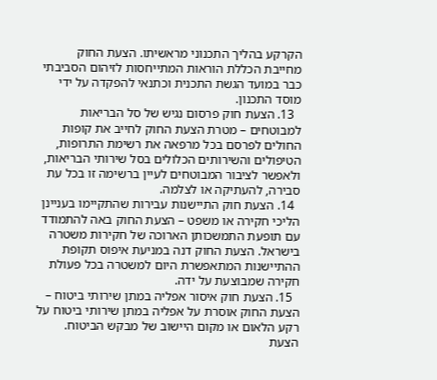הקרקע בהליך התכנוני מראשיתו. הצעת החוק מחייבת הכללת הוראות המתייחסות לזיהום הסביבתי כבר במועד הגשת התכנית וכתנאי להפקדה על ידי מוסד התכנון.
  13. הצעת חוק פרסום נגיש של סל הבריאות למבוטחים – מטרת הצעת החוק לחייב את קופות החולים לפרסם בכל מרפאה את רשימת התרופות, הטיפולים והשירותים הכלולים בסל שירותי הבריאות, ולאפשר לציבור המבוטחים לעיין ברשימה זו בכל עת סבירה, להעתיקה או לצלמה.
  14. הצעת חוק התיישנות עבירות שהתקיימו בעניינן הליכי חקירה או משפט – הצעת החוק באה להתמודד עם תופעת התמשכותן הארוכה של חקירות משטרה בישראל. הצעת החוק דנה במניעת איפוס תקופת ההתיישנות המתאפשרת היום למשטרה בכל פעולת חקירה שמבוצעת על ידה.
  15. הצעת חוק איסור אפליה במתן שירותי ביטוח – הצעת החוק אוסרת על אפליה במתן שירותי ביטוח על רקע הלאום או מקום היישוב של מבקש הביטוח. הצעת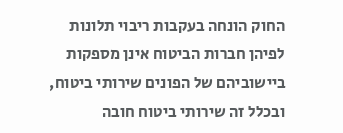החוק הונחה בעקבות ריבוי תלונות לפיהן חברות הביטוח אינן מספקות ביישוביהם של הפונים שירותי ביטוח, ובכלל זה שירותי ביטוח חובה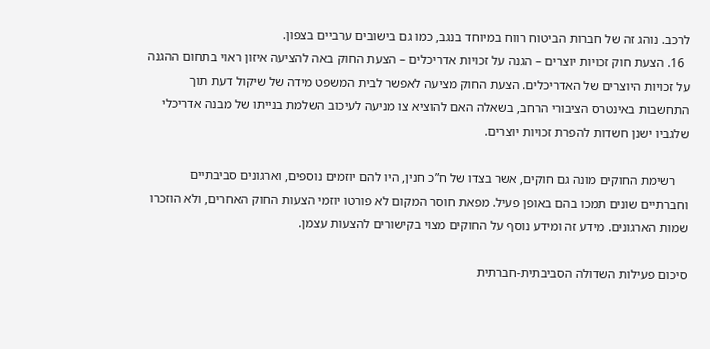לרכב. נוהג זה של חברות הביטוח רווח במיוחד בנגב, כמו גם בישובים ערביים בצפון.
  16. הצעת חוק זכויות יוצרים – הגנה על זכויות אדריכלים – הצעת החוק באה להציעה איזון ראוי בתחום ההגנה על זכויות היוצרים של האדריכלים. הצעת החוק מציעה לאפשר לבית המשפט מידה של שיקול דעת תוך התחשבות באינטרס הציבורי הרחב, בשאלה האם להוציא צו מניעה לעיכוב השלמת בנייתו של מבנה אדריכלי שלגביו ישנן חשדות להפרת זכויות יוצרים.

    רשימת החוקים מונה גם חוקים, אשר בצדו של ח”כ חנין, היו להם יוזמים נוספים, וארגונים סביבתיים וחברתיים שונים תמכו בהם באופן פעיל. מפאת חוסר המקום לא פורטו יוזמי הצעות החוק האחרים, ולא הוזכרו שמות הארגונים. מידע זה ומידע נוסף על החוקים מצוי בקישורים להצעות עצמן.

סיכום פעילות השדולה הסביבתית-חברתית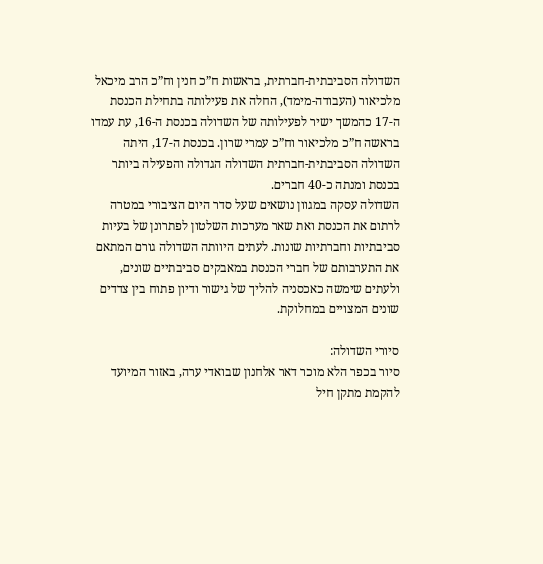השדולה הסביבתית-חברתית, בראשות ח”כ חנין וח”כ הרב מיכאל מלכיאור (העבודה-מימד), החלה את פעילותה בתחילת הכנסת ה-17 כהמשך ישיר לפעילותה של השדולה בכנסת ה-16, עת עמדו בראשה ח”כ מלכיאור וח”כ עמרי שרון. בכנסת ה-17, היתה השדולה הסביבתית-חברתית השדולה הגדולה והפעילה ביותר בכנסת ומנתה כ-40 חברים.
השדולה עסקה במגוון נושאים שעל סדר היום הציבורי במטרה לרתום את הכנסת ואת שאר מערכות השלטון לפתרונן של בעיות סביבתיות וחברתיות שונות. לעתים היוותה השדולה גורם המתאם את התערבותם של חברי הכנסת במאבקים סביבתיים שונים, ולעתים שימשה כאכסניה להליך של גישור ודיון פתוח בין צדדים שונים המצויים במחלוקת.

סיורי השדולה:
סיור בכפר הלא מוכר דאר אלחנון שבואדי ערה, באזור המיועד להקמת מתקן חיל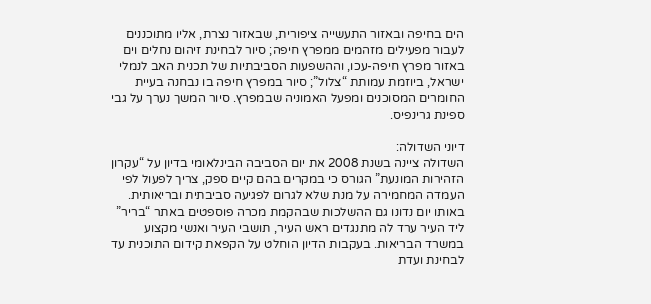הים בחיפה ובאזור התעשייה ציפורית, שבאזור נצרת, אליו מתוכננים לעבור מפעילים מזהמים ממפרץ חיפה; סיור לבחינת זיהום נחלים וים באזור מפרץ חיפה-עכו, וההשפעות הסביבתיות של תכנית האב לנמלי ישראל, ביוזמת עמותת “צלול”; סיור במפרץ חיפה בו נבחנה בעיית החומרים המסוכנים ומפעל האמוניה שבמפרץ. סיור המשך נערך על גבי ספינת גרינפיס.

דיוני השדולה:
השדולה ציינה בשנת 2008 את יום הסביבה הבינלאומי בדיון על “עקרון הזהירות המונעת” הגורס כי במקרים בהם קיים ספק, צריך לפעול לפי העמדה המחמירה על מנת שלא לגרום לפגיעה סביבתית ובריאותית. באותו יום נדונו גם ההשלכות שבהקמת מכרה פוספטים באתר “בריר” ליד העיר ערד לה מתנגדים ראש העיר, תושבי העיר ואנשי מקצוע במשרד הבריאות. בעקבות הדיון הוחלט על הקפאת קידום התוכנית עד לבחינת ועדת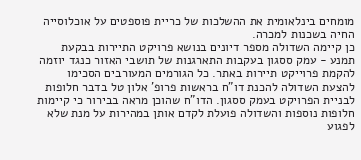מומחים בינלאומית את ההשלכות של כריית פוספטים על אוכלוסייה החיה בשכנות למכרה.
כן קיימה השדולה מספר דיונים בנושא פרויקט התיירות בבקעת תמנע - עמק ססגון בעקבות התארגנות של תושבי האזור כנגד יוזמה להקמת פרוייקט תיירות באתר. כל הגורמים המעורבים הסכימו להצעת השדולה להכנת דו”ח בראשות פרופ’ אלון טל בדבר חלופות לבניית הפרויקט בעמק ססגון. הדו”ח שהוכן מראה בבירור כי קיימות חלופות נוספות והשדולה פועלת לקדם אותן במהירות על מנת שלא לפגוע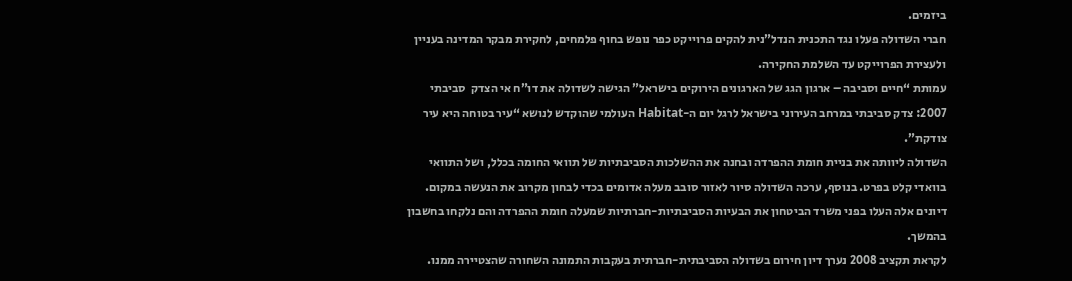ביזמים.
חברי השדולה פעלו נגד התכנית הנדל”נית להקים פרוייקט כפר נופש בחוף פלמחים, לחקירת מבקר המדינה בעניין ולעצירת הפרוייקט עד השלמת החקירה.
עמותת “חיים וסביבה – ארגון הגג של הארגונים הירוקים בישראל” הגישה לשדולה את דו”ח אי הצדק  סביבתי 2007: צדק סביבתי במרחב העירוני בישראל לרגל יום ה-Habitat העולמי שהוקדש לנושא “עיר בטוחה היא עיר צודקת”.
השדולה ליוותה את בניית חומת ההפרדה ובחנה את ההשלכות הסביבתיות של תוואי החומה בכלל, ושל התוואי בוואדי קלט בפרט. בנוסף, ערכה השדולה סיור לאזור סובב מעלה אדומים בכדי לבחון מקרוב את הנעשה במקום. דיונים אלה העלו בפני משרד הביטחון את הבעיות הסביבתיות-חברתיות שמעלה חומת ההפרדה והם נלקחו בחשבון בהמשך.
לקראת תקציב 2008 נערך דיון חירום בשדולה הסביבתית-חברתית בעקבות התמונה השחורה שהצטיירה ממנו.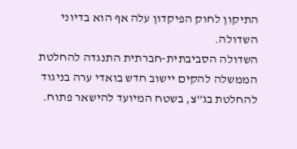התיקון לחוק הפיקדון עלה אף הוא בדיוני השדולה.
השדולה הסביבתית-חברתית התנגדה להחלטת הממשלה להקים יישוב חדש בואדי ערה בניגוד להחלטת בג”צ, בשטח המיועד להישאר פתוח.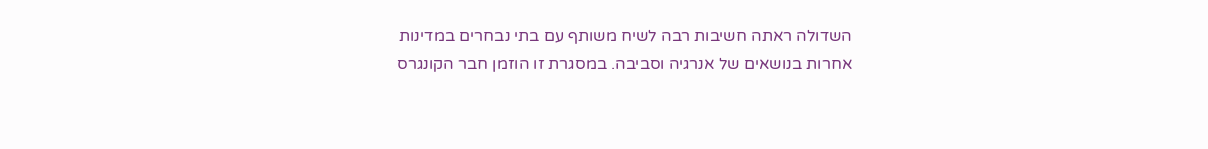השדולה ראתה חשיבות רבה לשיח משותף עם בתי נבחרים במדינות אחרות בנושאים של אנרגיה וסביבה. במסגרת זו הוזמן חבר הקונגרס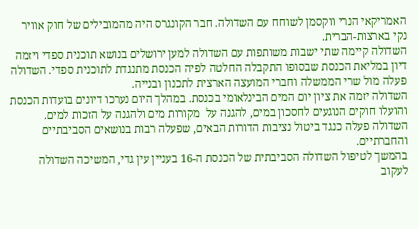האמריקאי הנרי ווקסמן לשוחח עם השדולה. חבר הקונגרס היה מהמובילים של חוק אוויר נקי בארצות-הברית.
השדולה קיימה שתי ישבות משותפות עם השדולה למען ירושלים בנושא תוכנית ספדי ויזמה דיון במליאת הכנסת שבסופו התקבלה החלטה לפיה הכנסת מתנגדת לתוכנית ספדי. השדולה פעלה מול שרי הממשלה וחברי המועצה הארצית לתכנון ובנייה.
השדולה יזמה את ציון יום המים הבינלאומי בכנסת. במהלך היום נערכו דיונים בועדות הכנסת והועלו חוקים הנוגעים לחסכון במים, להגנה על  מקורות מים ולהגנה על הזכות למים.
השדולה פעלה כנגד ביטול נציבות הדורות הבאים, שפעלה רבות בנושאים הסביבתיים והחברתיים.
בהמשך לטיפול השדולה הסביבתית של הכנסת ה-16 בעניין עין גדי, המשיכה השדולה לעקוב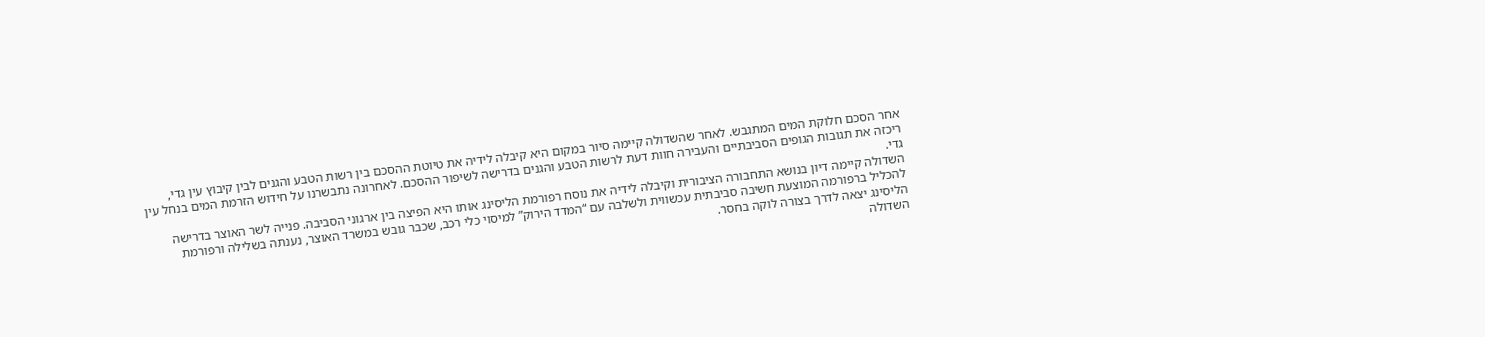אחר הסכם חלוקת המים המתגבש. לאחר שהשדולה קיימה סיור במקום היא קיבלה לידיה את טיוטת ההסכם בין רשות הטבע והגנים לבין קיבוץ עין גדי, ריכזה את תגובות הגופים הסביבתיים והעבירה חוות דעת לרשות הטבע והגנים בדרישה לשיפור ההסכם. לאחרונה נתבשרנו על חידוש הזרמת המים בנחל עין גדי.
השדולה קיימה דיון בנושא התחבורה הציבורית וקיבלה לידיה את נוסח רפורמת הליסינג אותו היא הפיצה בין ארגוני הסביבה. פנייה לשר האוצר בדרישה להכליל ברפורמה המוצעת חשיבה סביבתית עכשווית ולשלבה עם “המדד הירוק” למיסוי כלי רכב, שכבר גובש במשרד האוצר, נענתה בשלילה ורפורמת הליסינג יצאה לדרך בצורה לוקה בחסר.
השדולה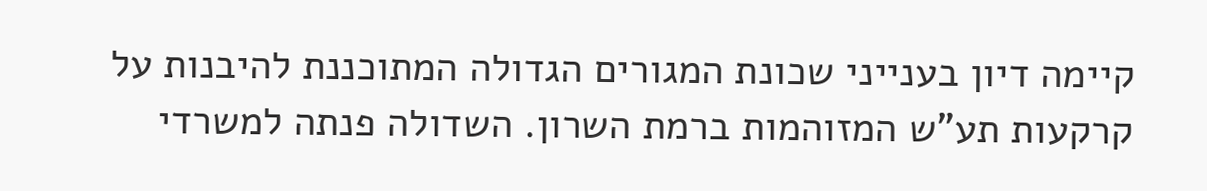קיימה דיון בענייני שכונת המגורים הגדולה המתוכננת להיבנות על קרקעות תע”ש המזוהמות ברמת השרון. השדולה פנתה למשרדי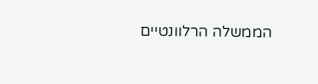הממשלה הרלוונטיים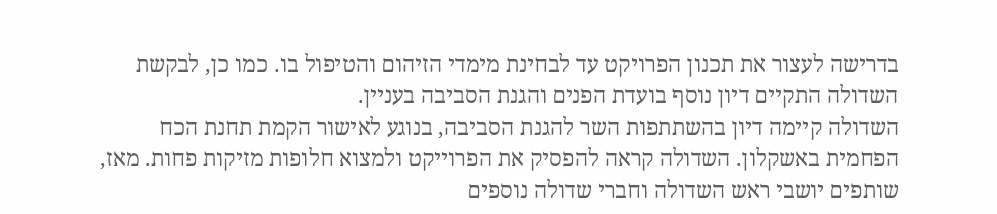בדרישה לעצור את תכנון הפרויקט עד לבחינת מימדי הזיהום והטיפול בו. כמו כן, לבקשת השדולה התקיים דיון נוסף בועדת הפנים והגנת הסביבה בעניין.
השדולה קיימה דיון בהשתתפות השר להגנת הסביבה, בנוגע לאישור הקמת תחנת הכח הפחמית באשקלון. השדולה קראה להפסיק את הפרוייקט ולמצוא חלופות מזיקות פחות. מאז, שותפים יושבי ראש השדולה וחברי שדולה נוספים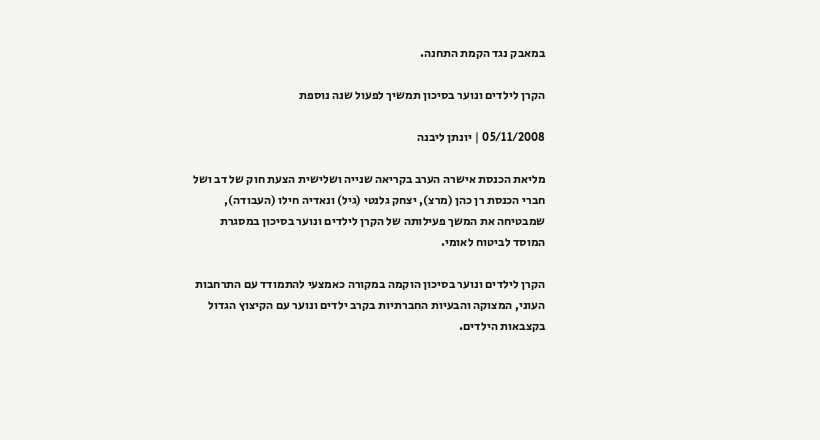במאבק נגד הקמת התחנה.

הקרן לילדים ונוער בסיכון תמשיך לפעול שנה נוספת

05/11/2008 | יונתן ליבנה

מליאת הכנסת אישרה הערב בקריאה שנייה ושלישית הצעת חוק של דב ושל חברי הכנסת רן כהן (מרצ), יצחק גלנטי (גיל) ונאדיה חילו (העבודה), שמבטיחה את המשך פעילותה של הקרן לילדים ונוער בסיכון במסגרת המוסד לביטוח לאומי.

הקרן לילדים ונוער בסיכון הוקמה במקורה כאמצעי להתמודד עם התרחבות העוני, המצוקה והבעיות החברתיות בקרב ילדים ונוער עם הקיצוץ הגדול בקצבאות הילדים.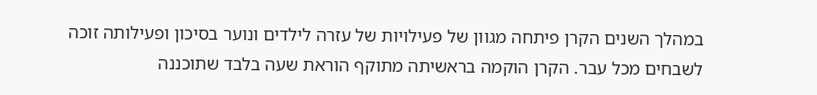במהלך השנים הקרן פיתחה מגוון של פעילויות של עזרה לילדים ונוער בסיכון ופעילותה זוכה לשבחים מכל עבר. הקרן הוקמה בראשיתה מתוקף הוראת שעה בלבד שתוכננה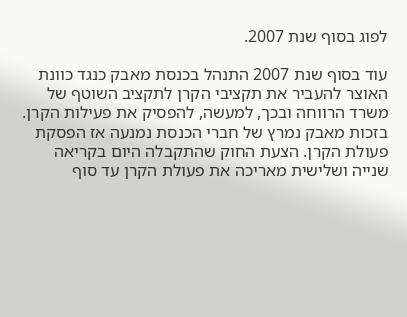לפוג בסוף שנת 2007.

עוד בסוף שנת 2007 התנהל בכנסת מאבק כנגד כוונת האוצר להעביר את תקציבי הקרן לתקציב השוטף של משרד הרווחה ובכך, למעשה, להפסיק את פעילות הקרן. בזכות מאבק נמרץ של חברי הכנסת נמנעה אז הפסקת פעולת הקרן. הצעת החוק שהתקבלה היום בקריאה שנייה ושלישית מאריכה את פעולת הקרן עד סוף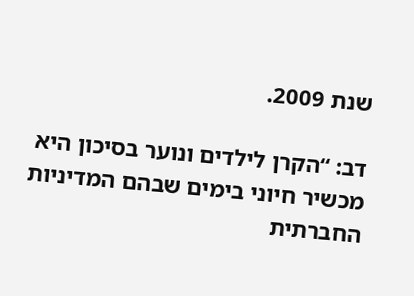שנת 2009.

דב: “הקרן לילדים ונוער בסיכון היא מכשיר חיוני בימים שבהם המדיניות החברתית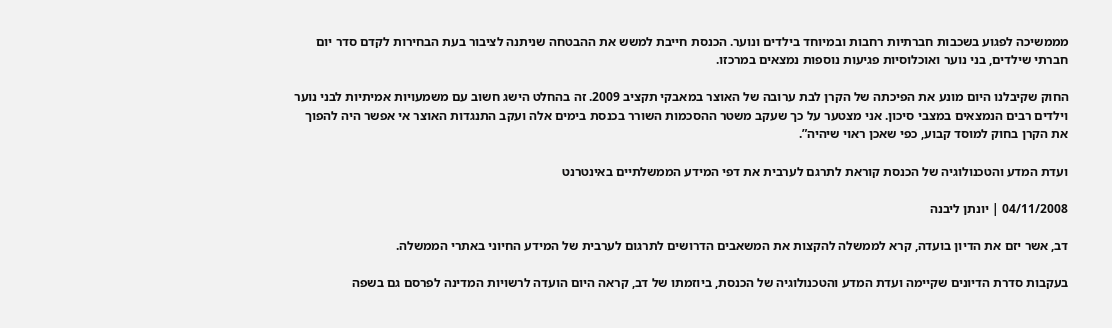מממשיכה לפגוע בשכבות חברתיות רחבות ובמיוחד בילדים ונוער. הכנסת חייבת למשש את ההבטחה שניתנה לציבור בעת הבחירות לקדם סדר יום חברתי שילדים, בני נוער ואוכלוסיות פגיעות נוספות נמצאים במרכזו.

החוק שקיבלנו היום מונע את הפיכתה של הקרן לבת ערובה של האוצר במאבקי תקציב 2009. זה בהחלט הישג חשוב עם משמעויות אמיתיות לבני נוער וילדים רבים הנמצאים במצבי סיכון. אני מצטער על כך שעקב משטר ההסכמות השורר בכנסת בימים אלה ועקב התנגדות האוצר אי אפשר היה להפוך את הקרן בחוק למוסד קבוע, כפי שאכן ראוי שיהיה”.

ועדת המדע והטכנולוגיה של הכנסת קוראת לתרגם לערבית את דפי המידע הממשלתיים באינטרנט

04/11/2008 | יונתן ליבנה

דב, אשר יזם את הדיון בועדה, קרא לממשלה להקצות את המשאבים הדרושים לתרגום לערבית של המידע החיוני באתרי הממשלה.

בעקבות סדרת הדיונים שקיימה ועדת המדע והטכנולוגיה של הכנסת, ביוזמתו של דב, קראה היום הועדה לרשויות המדינה לפרסם גם בשפה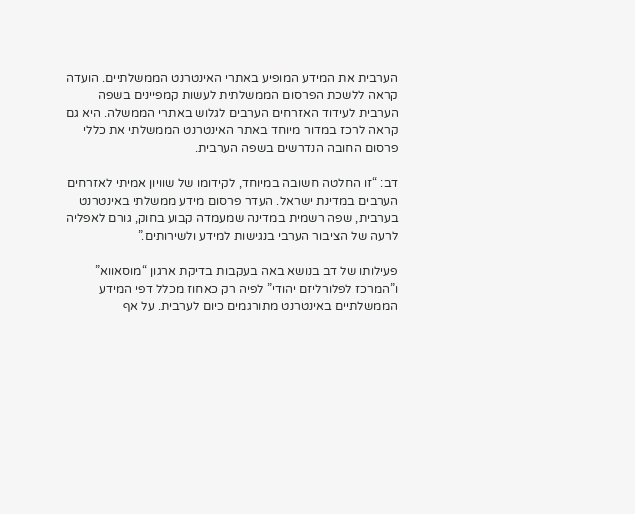הערבית את המידע המופיע באתרי האינטרנט הממשלתיים. הועדה קראה ללשכת הפרסום הממשלתית לעשות קמפיינים בשפה הערבית לעידוד האזרחים הערבים לגלוש באתרי הממשלה. היא גם קראה לרכז במדור מיוחד באתר האינטרנט הממשלתי את כללי פרסום החובה הנדרשים בשפה הערבית.

דב: “זו החלטה חשובה במיוחד, לקידומו של שוויון אמיתי לאזרחים הערבים במדינת ישראל. העדר פרסום מידע ממשלתי באינטרנט בערבית, שפה רשמית במדינה שמעמדה קבוע בחוק, גורם לאפליה לרעה של הציבור הערבי בנגישות למידע ולשירותים.”

פעילותו של דב בנושא באה בעקבות בדיקת ארגון “מוסאווא” ו”המרכז לפלורליזם יהודי” לפיה רק כאחוז מכלל דפי המידע הממשלתיים באינטרנט מתורגמים כיום לערבית. על אף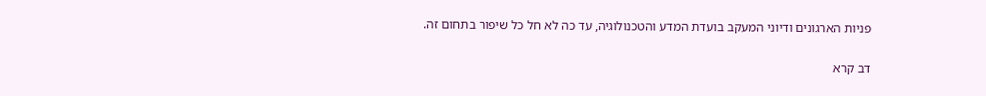פניות הארגונים ודיוני המעקב בועדת המדע והטכנולוגיה, עד כה לא חל כל שיפור בתחום זה.

דב קרא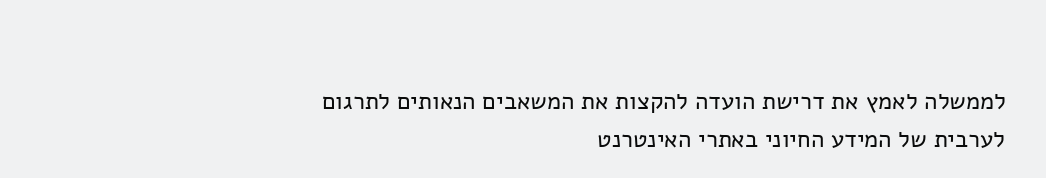לממשלה לאמץ את דרישת הועדה להקצות את המשאבים הנאותים לתרגום לערבית של המידע החיוני באתרי האינטרנט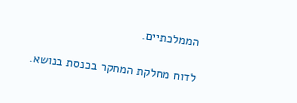הממלכתיים.

לדוח מחלקת המחקר בכנסת בנושא.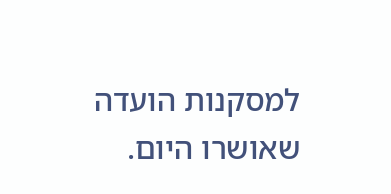למסקנות הועדה שאושרו היום.